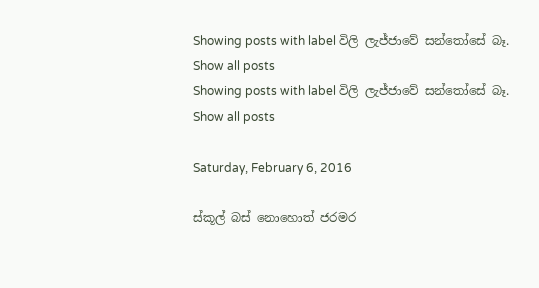Showing posts with label විලි ලැජ්ජාවේ සන්තෝසේ බෑ. Show all posts
Showing posts with label විලි ලැජ්ජාවේ සන්තෝසේ බෑ. Show all posts

Saturday, February 6, 2016

ස්කූල් බස් නොහොත් ජරමර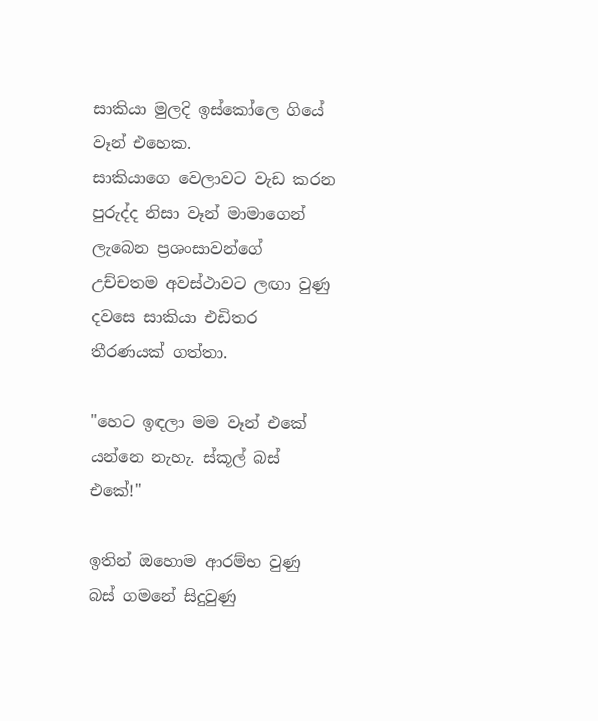සාකියා මුලදි ඉස්කෝලෙ ගියේ වෑන් එහෙක.
සාකියාගෙ වෙලාවට වැඩ කරන පුරුද්ද නිසා වෑන් මාමාගෙන් ලැබෙන ප්‍රශංසාවන්ගේ උච්චතම අවස්ථාවට ලඟා වුණු දවසෙ සාකියා එඩිතර තීරණයක් ගත්තා.

"හෙට ඉඳලා මම වෑන් එකේ යන්නෙ නැහැ. ස්කූල් බස් එකේ!"

ඉතින් ඔහොම ආරම්භ වුණු බස් ගමනේ සිදුවුණු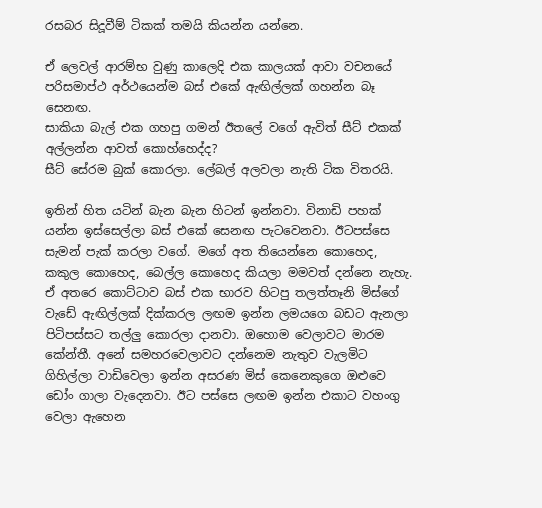රසබර සිදූවීම් ටිකක් තමයි කියන්න යන්නෙ.

ඒ ලෙවල් ආරම්භ වුණු කාලෙදි එක කාලයක් ආවා වචනයේ පරිසමාප්ථ අර්ථයෙන්ම බස් එකේ ඇඟිල්ලක් ගහන්න බෑ සෙනඟ.
සාකියා බැල් එක ගහපු ගමන් ඊතලේ වගේ ඇවිත් සීට් එකක් අල්ලන්න ආවත් කොහ්හෙද්ද?
සීට් සේරම බුක් කොරලා. ලේබල් අලවලා නැති ටික විතරයි.

ඉතින් හිත යටින් බැන බැන හිටන් ඉන්නවා. විනාඩි පහක් යන්න ඉස්සෙල්ලා බස් එකේ සෙනඟ පැටවෙනවා. ඊටපස්සෙ සැමන් පැක් කරලා වගේ. මගේ අත තියෙන්නෙ කොහෙද, කකුල කොහෙද, බෙල්ල කොහෙද කියලා මමවත් දන්නෙ නැහැ.
ඒ අතරෙ කොට්ටාව බස් එක භාරව හිටපු තලත්තෑනි මිස්ගේ වැඩේ ඇඟිල්ලක් දික්කරල ලඟම ඉන්න ලමයගෙ බඩට ඇනලා පිටිපස්සට තල්ලු කොරලා දානවා. ඔහොම වෙලාවට මාරම කේන්තී. අනේ සමහරවෙලාවට දන්නෙම නැතුව වැලමිට ගිහිල්ලා වාඩිවෙලා ඉන්න අසරණ මිස් කෙනෙකුගෙ ඔළුවෙ ඩෝං ගාලා වැදෙනවා. ඊට පස්සෙ ලඟම ඉන්න එකාට වහංගු වෙලා ඇහෙන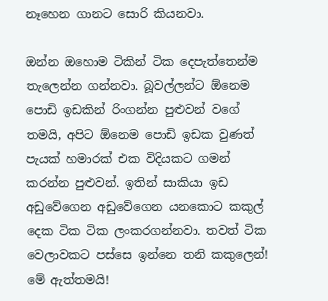නෑහෙන ගානට සොරි කියනවා.

ඔන්න ඔහොම ටිකින් ටික දෙපැත්තෙන්ම තැලෙන්න ගන්නවා. බූවල්ලන්ට ඕනෙම පොඩි ඉඩකින් රිංගන්න පුළුවන් වගේ තමයි, අපිට ඕනෙම පොඩි ඉඩක වුණත් පැයක් හමාරක් එක විදියකට ගමන් කරන්න පුළුවන්. ඉතින් සාකියා ඉඩ අඩුවේගෙන අඩුවේගෙන යනකොට කකුල් දෙක ටික ටික ලංකරගන්නවා. තවත් ටික වෙලාවකට පස්සෙ ඉන්නෙ තනි කකුලෙන්! මේ ඇත්තමයි!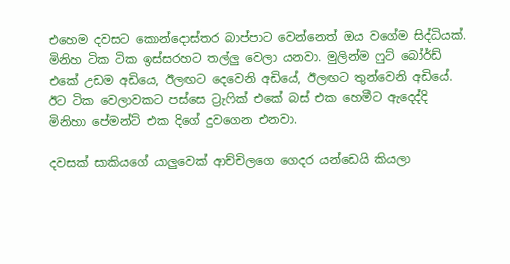එහෙම දවසට කොන්දොස්තර බාප්පාට වෙන්නෙත් ඔය වගේම සිද්ධියක්.
මිනිහ ටික ටික ඉස්සරහට තල්ලු වෙලා යනවා. මුලින්ම ෆුට් බෝර්ඩ් එකේ උඩම අඩියෙ, ඊලඟට දෙවෙනි අඩියේ, ඊලඟට තුන්වෙනි අඩියේ. ඊට ටික වෙලාවකට පස්සෙ ට්‍රැෆික් එකේ බස් එක හෙමීට ඇදෙද්දි මිනිහා පේමන්ට් එක දිගේ දුවගෙන එනවා.

දවසක් සාකියගේ යාලුවෙක් ආච්චිලගෙ ගෙදර යන්ඩෙයි කියලා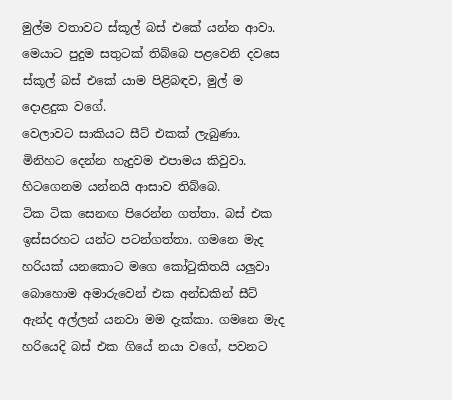මුල්ම වතාවට ස්කූල් බස් එකේ යන්න ආවා. මෙයාට පුදුම සතුටක් තිබ්බෙ පළවෙනි දවසෙ ස්කූල් බස් එකේ යාම පිළිබඳව, මුල් ම දොළදුක වගේ.
වෙලාවට සාකියට සීට් එකක් ලැබුණා. මිනිහට දෙන්න හැදුවම එපාමය කිවුවා. හිටගෙනම යන්නයි ආසාව තිබ්බෙ.
ටික ටික සෙනඟ පිරෙන්න ගත්තා. බස් එක ඉස්සරහට යන්ට පටන්ගත්තා. ගමනෙ මැද හරියක් යනකොට මගෙ කෝටුකිතයි යලුවා බොහොම අමාරුවෙන් එක අන්ඩකින් සීට් ඇන්ද අල්ලන් යනවා මම දැක්කා. ගමනෙ මැද හරියෙදි බස් එක ගියේ නයා වගේ, පවනට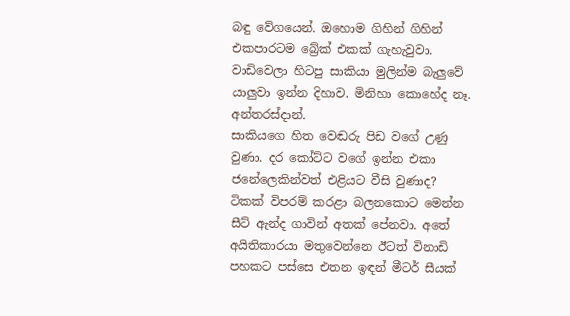බඳු වේගයෙන්. ඔහොම ගිහින් ගිහින් එකපාරටම බ්‍රේක් එකක් ගැහැවුවා.
වාඩිවෙලා හිටපු සාකියා මුලින්ම බැලුවේ යාලුවා ඉන්න දිහාව. මිනිහා කොහේද නෑ. අන්තරස්දාන්.
සාකියගෙ හිත වෙඬරු පිඩ වගේ උණු වුණා. දර කෝට්ට වගේ ඉන්න එකා ජනේලෙකින්වත් එළියට වීසි වුණාද?
ටිකක් විපරම් කරළා බලනකොට මෙන්න සීට් ඇන්ද ගාවින් අතක් පේනවා. අතේ අයිතිකාරයා මතුවෙන්නෙ ඊටත් විනාඩි පහකට පස්සෙ එතන ඉඳන් මීටර් සීයක්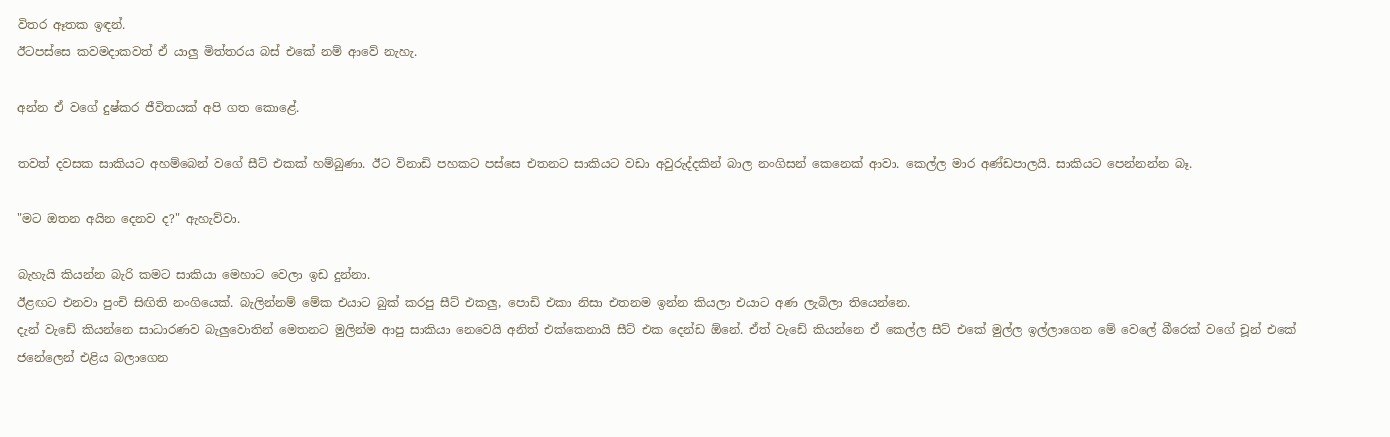විතර ඈතක ඉඳන්.
ඊටපස්සෙ කවමදාකවත් ඒ යාලු මිත්තරය බස් එකේ නම් ආවේ නැහැ.

අන්න ඒ වගේ දුෂ්කර ජීවිතයක් අපි ගත කොළේ.

තවත් දවසක සාකියට අහම්බෙන් වගේ සීට් එකක් හම්බුණා. ඊට විනාඩි පහකට පස්සෙ එතනට සාකියට වඩා අවුරුද්දකින් බාල නංගිසන් කෙනෙක් ආවා. කෙල්ල මාර අණ්ඩපාලයි. සාකියට පෙන්නන්න බෑ.

"මට ඔතන අයින දෙනව ද?" ඇහැව්වා.

බැහැයි කියන්න බැරි කමට සාකියා මෙහාට වෙලා ඉඩ දුන්නා.
ඊළඟට එනවා පුංචි සිඟිති නංගියෙක්. බැලින්නම් මේක එයාට බුක් කරපු සීට් එකලු, පොඩි එකා නිසා එතනම ඉන්න කියලා එයාට අණ ලැබිලා තියෙන්නෙ.
දැන් වැඩේ කියන්නෙ සාධාරණව බැලුවොතින් මෙතනට මුලින්ම ආපු සාකියා නෙවෙයි අනිත් එක්කෙනායි සීට් එක දෙන්ඩ ඕනේ. ඒත් වැඩේ කියන්නෙ ඒ කෙල්ල සීට් එකේ මුල්ල ඉල්ලාගෙන මේ වෙලේ බීරෙක් වගේ චූන් එකේ ජනේලෙන් එළිය බලාගෙන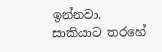ඉන්නවා.
සාකියාට තරහේ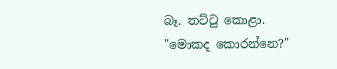බෑ. තට්ටු කොළා. "මොකද කොරන්නෙ?"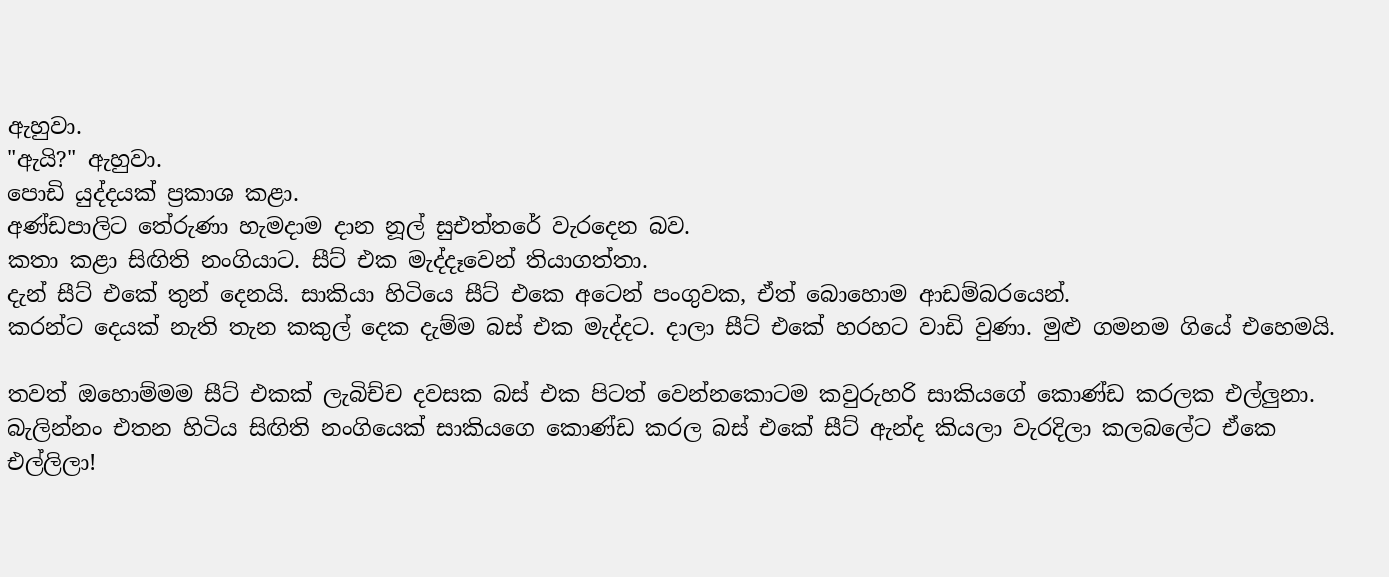ඇහුවා.
"ඇයි?" ඇහුවා.
පොඩි යුද්දයක් ප්‍රකාශ කළා.
අණ්ඩපාලිට තේරුණා හැමදාම දාන නූල් සුඑත්තරේ වැරදෙන බව.
කතා කළා සිඟිති නංගියාට. සීට් එක මැද්දෑවෙන් තියාගත්තා.
දැන් සීට් එකේ තුන් දෙනයි. සාකියා හිටියෙ සීට් එකෙ අටෙන් පංගුවක, ඒත් බොහොම ආඩම්බරයෙන්.
කරන්ට දෙයක් නැති තැන කකුල් දෙක දැම්ම බස් එක මැද්දට. දාලා සීට් එකේ හරහට වාඩි වුණා. මුළු ගමනම ගියේ එහෙමයි.

තවත් ඔහොම්මම සීට් එකක් ලැබිච්ච දවසක බස් එක පිටත් වෙන්නකොටම කවුරුහරි සාකියගේ කොණ්ඩ කරලක එල්ලුනා. බැලින්නං එතන හිටිය සිඟිති නංගියෙක් සාකියගෙ කොණ්ඩ කරල බස් එකේ සීට් ඇන්ද කියලා වැරදිලා කලබලේට ඒකෙ එල්ලිලා!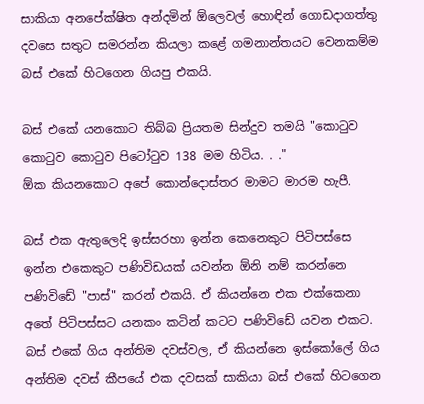සාකියා අනපේක්ෂිත අන්දමින් ඕලෙවල් හොඳින් ගොඩදාගත්තු දවසෙ සතුට සමරන්න කියලා කළේ ගමනාන්තයට වෙනකම්ම බස් එකේ හිටගෙන ගියපු එකයි.

බස් එකේ යනකොට තිබ්බ ප්‍රියතම සින්දුව තමයි "කොටුව කොටුව කොටුව පිටෝටුව 138 මම හිටිය. . ."
ඕක කියනකොට අපේ කොන්දොස්තර මාමට මාරම හැපී.

බස් එක ඇතුලෙදි ඉස්සරහා ඉන්න කෙනෙකුට පිටිපස්සෙ ඉන්න එකෙකුට පණිවිඩයක් යවන්න ඕනි නම් කරන්නෙ පණිවිඩේ "පාස්" කරන් එකයි. ඒ කියන්නෙ එක එක්කෙනා අතේ පිටිපස්සට යනකං කටින් කටට පණිවිඩේ යවන එකට.
බස් එකේ ගිය අන්තිම දවස්වල, ඒ කියන්නෙ ඉස්කෝලේ ගිය අන්තිම දවස් කීපයේ එක දවසක් සාකියා බස් එකේ හිටගෙන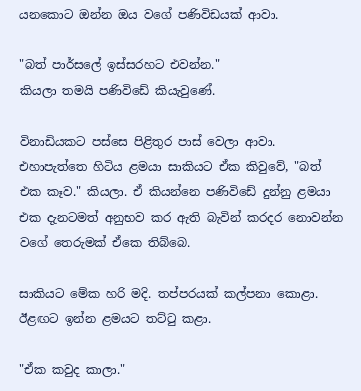යනකොට ඔන්න ඔය වගේ පණිවිඩයක් ආවා.

"බත් පාර්සලේ ඉස්සරහට එවන්න."
කියලා තමයි පණිවිඩේ කියැවුණේ.

විනාඩියකට පස්සෙ පිළිතුර පාස් වෙලා ආවා.
එහාපැත්තෙ හිටිය ළමයා සාකියට ඒක කිවුවේ, "බත් එක කෑව." කියලා. ඒ කියන්නෙ පණිවිඩේ දුන්නු ළමයා එක දැනටමත් අනුභව කර ඇති බැවින් කරදර නොවන්න වගේ තෙරුමක් ඒකෙ තිබ්බෙ.

සාකියට මේක හරි මදි. තප්පරයක් කල්පනා කොළා. ඊළඟට ඉන්න ළමයට තට්ටු කළා.

"ඒක කවුද කාලා."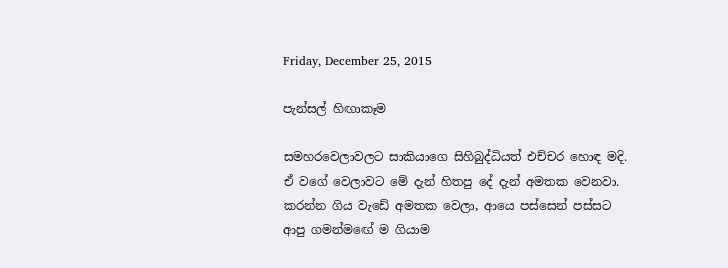Friday, December 25, 2015

පැන්සල් හිඟාකෑම

සමහරවෙලාවලට සාකියාගෙ සිහිබුද්ධියත් එච්චර හොඳ මදි. ඒ වගේ වෙලාවට මේ දැන් හිතපු දේ දැන් අමතක වෙනවා. කරන්න ගිය වැඩේ අමතක වෙලා, ආයෙ පස්සෙන් පස්සට ආපු ගමන්මඟේ ම ගියාම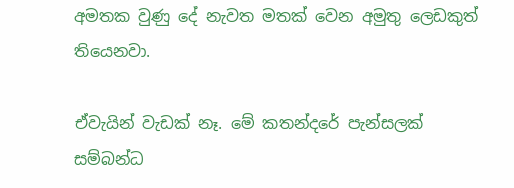අමතක වුණු දේ නැවත මතක් වෙන අමුතු ලෙඩකුත් තියෙනවා.

ඒවැයින් වැඩක් නෑ. මේ කතන්දරේ පැන්සලක් සම්බන්ධ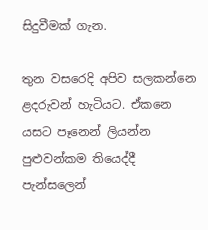සිදුවීමක් ගැන.

තුන වසරෙදි අපිව සලකන්නෙ ළදරුවන් හැටියට. ඒකනෙ යසට පෑනෙන් ලියන්න පුළුවන්කම තියෙද්දී පැන්සලෙන්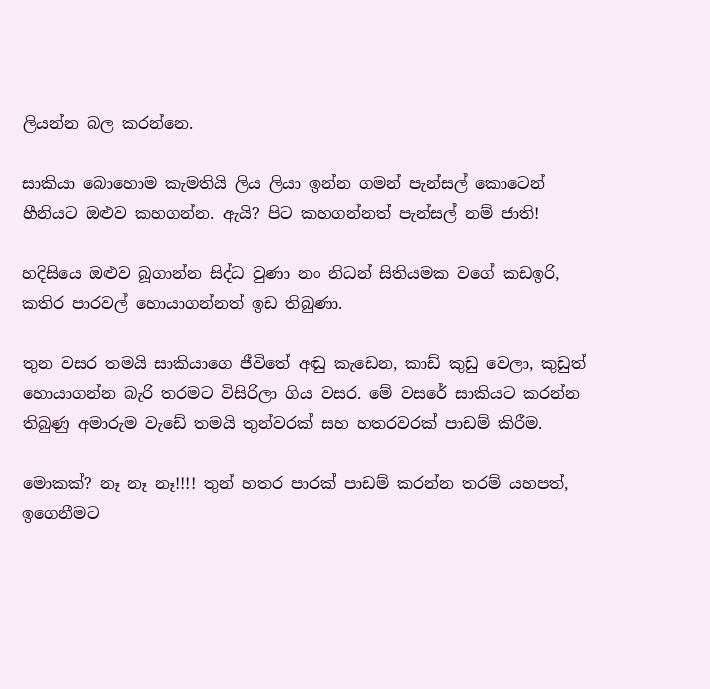ලියන්න බල කරන්නෙ.

සාකියා බොහොම කැමතියි ලිය ලියා ඉන්න ගමන් පැන්සල් කොටෙන් හීනියට ඔළුව කහගන්න. ඇයි? පිට කහගන්නත් පැන්සල් නම් ජාති!

හදිසියෙ ඔළුව බූගාන්න සිද්ධ වුණා නං නිධන් සිතියමක වගේ කඩඉරි, කතිර පාරවල් හොයාගන්නත් ඉඩ තිබුණා.

තුන වසර තමයි සාකියාගෙ ජීවිතේ අඬු කැඩෙන, කාඩ් කුඩු වෙලා, කුඩුත් හොයාගන්න බැරි තරමට විසිරිලා ගිය වසර. මේ වසරේ සාකියට කරන්න තිබුණු අමාරුම වැඩේ තමයි තුන්වරක් සහ හතරවරක් පාඩම් කිරීම.

මොකක්? නෑ නෑ නෑ!!!! තුන් හතර පාරක් පාඩම් කරන්න තරම් යහපත්, ඉගෙනීමට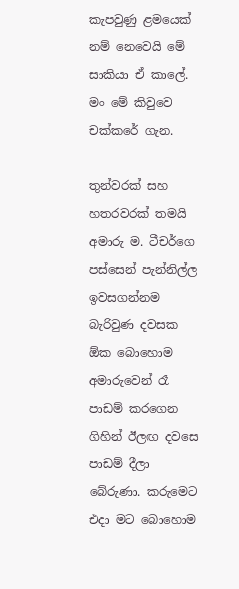කැපවුණු ළමයෙක් නම් නෙවෙයි මේ සාකියා ඒ කාලේ.
මං මේ කිවුවෙ චක්කරේ ගැන.

තුන්වරක් සහ හතරවරක් තමයි අමාරු ම. ටීචර්ගෙ පස්සෙන් පැන්නිල්ල ඉවසගන්නම බැරිවුණ දවසක ඕක බොහොම අමාරුවෙන් රෑ පාඩම් කරගෙන ගිහින් ඊලඟ දවසෙ පාඩම් දීලා බේරුණා. කරුමෙට එදා මට බොහොම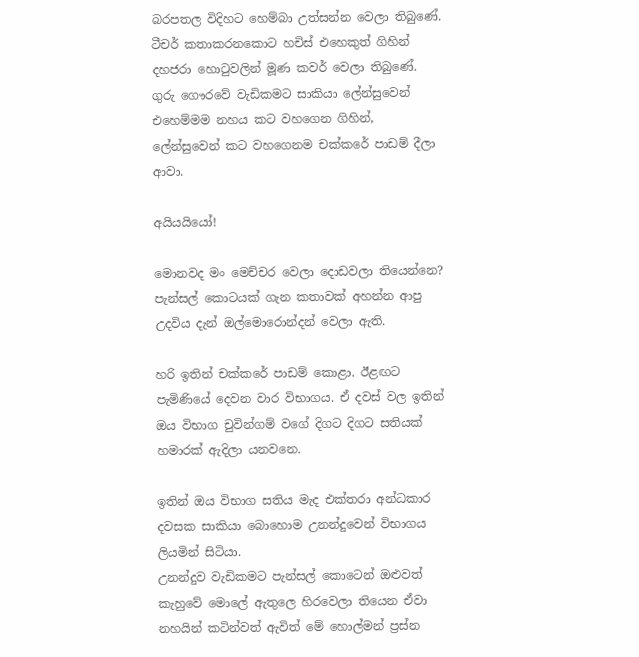බරපතල විදිහට හෙම්බා උත්සන්න වෙලා තිබුණේ. ටීචර් කතාකරනකොට හචිස් එහෙකුත් ගිහින් දහජරා හොටුවලින් මූණ කවර් වෙලා තිබුණේ.
ගුරු ගෞරවේ වැඩිකමට සාකියා ලේන්සුවෙන් එහෙම්මම නහය කට වහගෙන ගිහින්, ලේන්සුවෙන් කට වහගෙනම චක්කරේ පාඩම් දීලා ආවා.

අයියයියෝ!

මොනවද මං මෙච්චර වෙලා දොඩවලා තියෙන්නෙ?
පැන්සල් කොටයක් ගැන කතාවක් අහන්න ආපු උදවිය දැන් ඔල්මොරොන්දන් වෙලා ඇති.

හරි ඉතින් චක්කරේ පාඩම් කොළා. ඊළඟට පැමිණියේ දෙවන වාර විභාගය. ඒ දවස් වල ඉතින් ඔය විභාග චුවින්ගම් වගේ දිගට දිගට සතියක් හමාරක් ඇදිලා යනවනෙ.

ඉතින් ඔය විභාග සතිය මැද එක්තරා අන්ධකාර දවසක සාකියා බොහොම උනන්දුවෙන් විභාගය ලියමින් සිටියා.
උනන්දුව වැඩිකමට පැන්සල් කොටෙන් ඔළුවත් කැහුවේ මොලේ ඇතුලෙ හිරවෙලා තියෙන ඒවා නහයින් කටින්වත් ඇවිත් මේ හොල්මන් ප්‍රස්න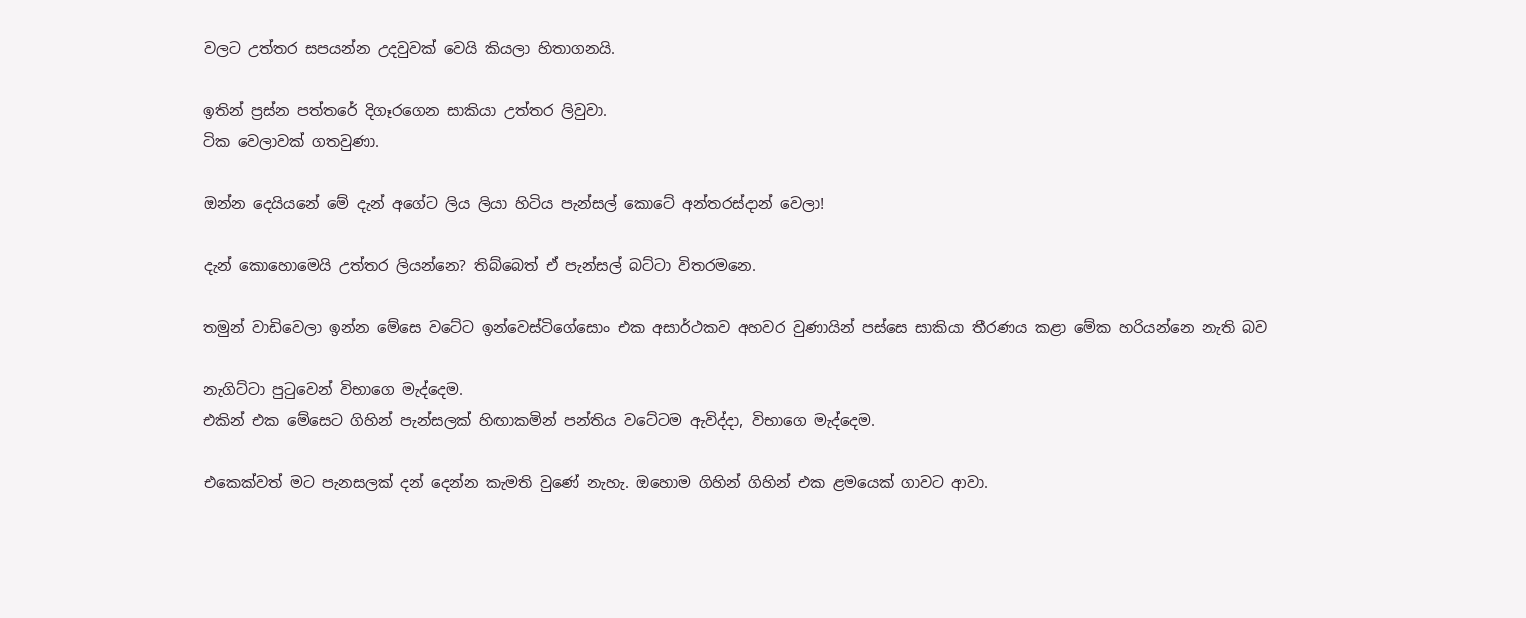වලට උත්තර සපයන්න උදවුවක් වෙයි කියලා හිතාගනයි.

ඉතින් ප්‍රස්න පත්තරේ දිගෑරගෙන සාකියා උත්තර ලිවුවා.
ටික වෙලාවක් ගතවුණා.

ඔන්න දෙයියනේ මේ දැන් අගේට ලිය ලියා හිටිය පැන්සල් කොටේ අන්තරස්දාන් වෙලා!

දැන් කොහොමෙයි උත්තර ලියන්නෙ? තිබ්බෙත් ඒ පැන්සල් බට්ටා විතරමනෙ.

තමුන් වාඩිවෙලා ඉන්න මේසෙ වටේට ඉන්වෙස්ටිගේසොං එක අසාර්ථකව අහවර වුණායින් පස්සෙ සාකියා තීරණය කළා මේක හරියන්නෙ නැති බව

නැගිට්ටා පුටුවෙන් විභාගෙ මැද්දෙම.
එකින් එක මේසෙට ගිහින් පැන්සලක් හිඟාකමින් පන්තිය වටේටම ඇවිද්දා, විභාගෙ මැද්දෙම.

එකෙක්වත් මට පැනසලක් දන් දෙන්න කැමති වුණේ නැහැ. ඔහොම ගිහින් ගිහින් එක ළමයෙක් ගාවට ආවා.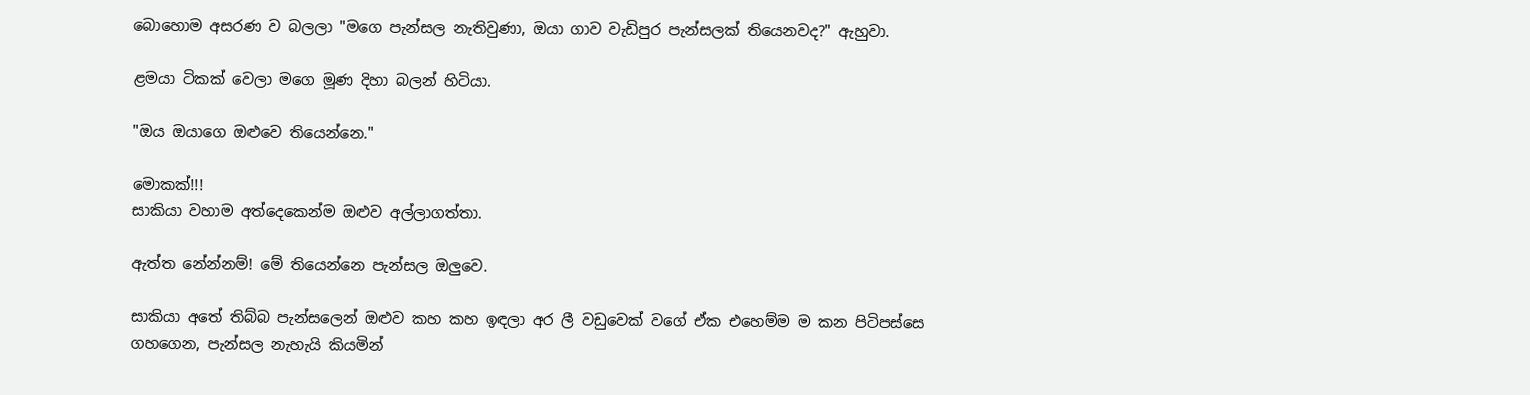බොහොම අසරණ ව බලලා "මගෙ පැන්සල නැතිවුණා, ඔයා ගාව වැඩිපුර පැන්සලක් තියෙනවද?" ඇහුවා.

ළමයා ටිකක් වෙලා මගෙ මූණ දිහා බලන් හිටියා.

"ඔය ඔයාගෙ ඔළුවෙ තියෙන්නෙ."

මොකක්!!!
සාකියා වහාම අත්දෙකෙන්ම ඔළුව අල්ලාගත්තා.

ඇත්ත නේන්නම්! මේ තියෙන්නෙ පැන්සල ඔලුවෙ.

සාකියා අතේ තිබ්බ පැන්සලෙන් ඔළුව කහ කහ ඉඳලා අර ලී වඩුවෙක් වගේ ඒක එහෙම්ම ම කන පිටිපස්සෙ ගහගෙන, පැන්සල නැහැයි කියමින්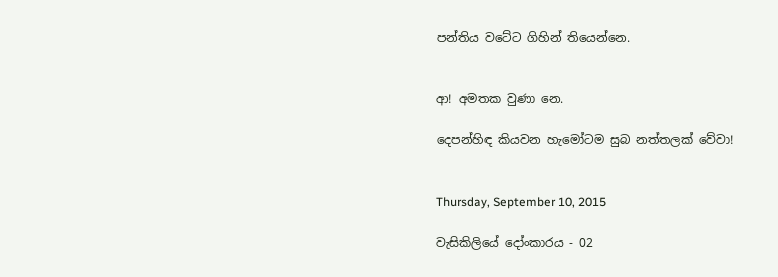පන්තිය වටේට ගිහින් තියෙන්නෙ.


ආ! අමතක වුණා නෙ.

දෙපන්හිඳ කියවන හැමෝටම සුබ නත්තලක් වේවා!


Thursday, September 10, 2015

වැසිකිලියේ දෝංකාරය - 02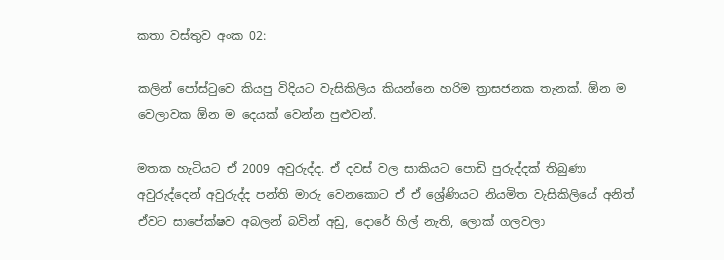කතා වස්තුව අංක 02:

කලින් පෝස්ටුවෙ කියපු විදියට වැසිකිලිය කියන්නෙ හරිම ත්‍රාසජනක තැනක්. ඕන ම වෙලාවක ඕන ම දෙයක් වෙන්න පුළුවන්.

මතක හැටියට ඒ 2009 අවුරුද්ද. ඒ දවස් වල සාකියට පොඩි පුරුද්දක් තිබුණා අවුරුද්දෙන් අවුරුද්ද පන්ති මාරු වෙනකොට ඒ ඒ ශ්‍රේණියට නියමිත වැසිකිලියේ අනිත් ඒවට සාපේක්ෂව අබලන් බවින් අඩු, දොරේ හිල් නැති, ලොක් ගලවලා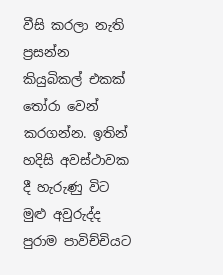වීසි කරලා නැති ප්‍රසන්න කියුබිකල් එකක් තෝරා වෙන් කරගන්න. ඉතින් හදිසි අවස්ථාවක දී හැරුණු විට මුළු අවුරුද්ද පුරාම පාවිච්චියට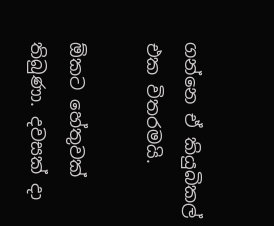ගන්නෙ ඒ කියුබිකල් එක විතරමයි.

ඕකට හේතුවක් තිබුණා. දවසක් දා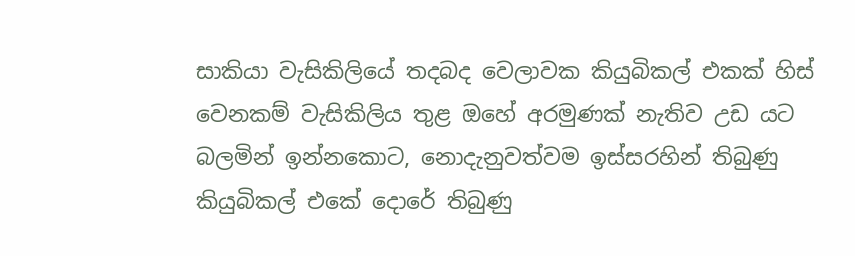සාකියා වැසිකිලියේ තදබද වෙලාවක කියුබිකල් එකක් හිස් වෙනකම් වැසිකිලිය තුළ ඔහේ අරමුණක් නැතිව උඩ යට බලමින් ඉන්නකොට, නොදැනුවත්වම ඉස්සරහින් තිබුණු කියුබිකල් එකේ දොරේ තිබුණු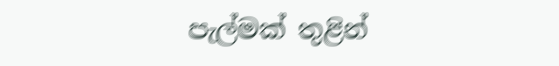පැල්මක් තුළින්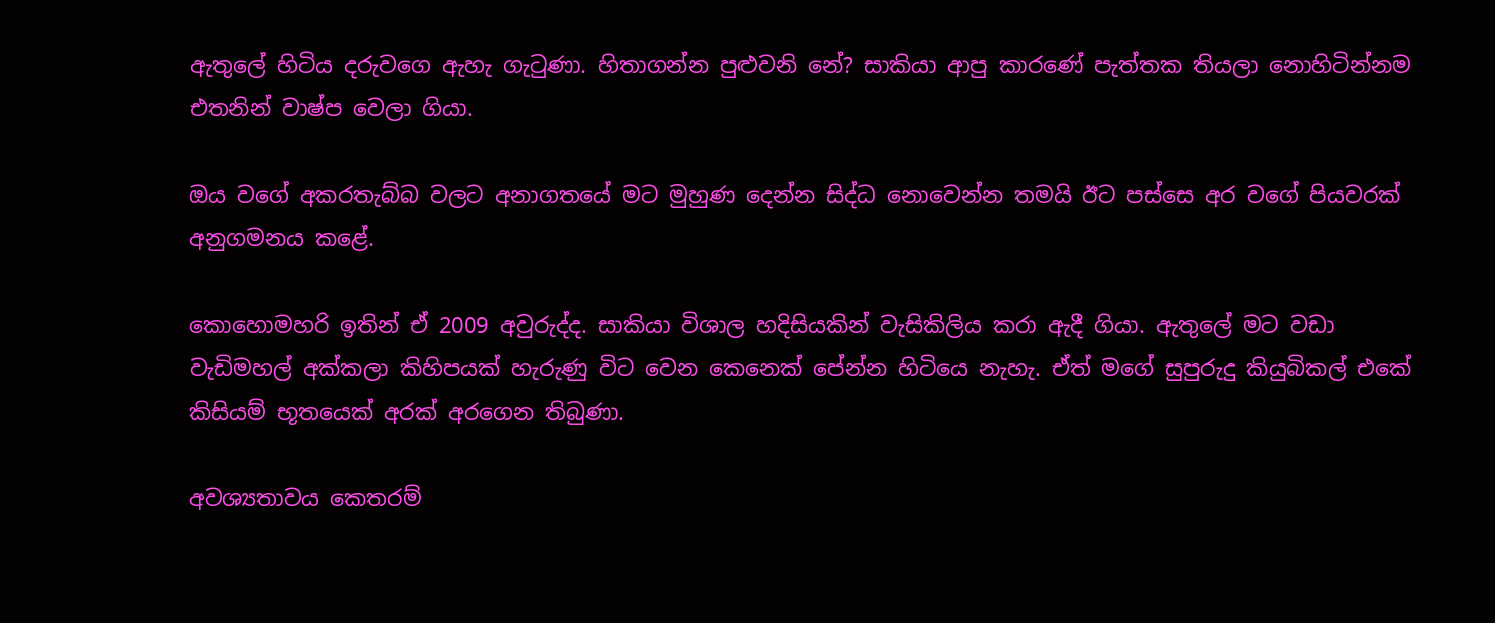ඇතුලේ හිටිය දරුවගෙ ඇහැ ගැටුණා. හිතාගන්න පුළුවනි නේ? සාකියා ආපු කාරණේ පැත්තක තියලා නොහිටින්නම එතනින් වාෂ්ප වෙලා ගියා.

ඔය වගේ අකරතැබ්බ වලට අනාගතයේ මට මුහුණ දෙන්න සිද්ධ නොවෙන්න තමයි ඊට පස්සෙ අර වගේ පියවරක් අනුගමනය කළේ.

කොහොමහරි ඉතින් ඒ 2009 අවුරුද්ද. සාකියා විශාල හදිසියකින් වැසිකිලිය කරා ඇදී ගියා. ඇතුලේ මට වඩා වැඩිමහල් අක්කලා කිහිපයක් හැරුණු විට වෙන කෙනෙක් පේන්න හිටියෙ නැහැ. ඒත් මගේ සුපුරුදු කියුබිකල් එකේ කිසියම් භූතයෙක් අරක් අරගෙන තිබුණා.

අවශ්‍යතාවය කෙතරම්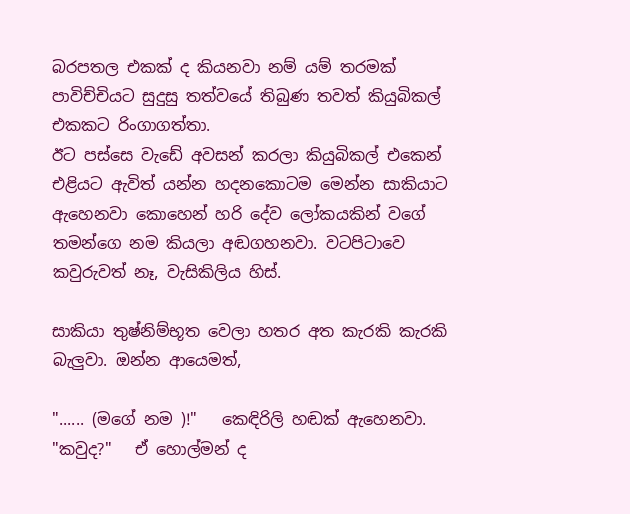බරපතල එකක් ද කියනවා නම් යම් තරමක් පාවිච්චියට සුදුසු තත්වයේ තිබුණ තවත් කියුබිකල් එකකට රිංගාගත්තා.
ඊට පස්සෙ වැඩේ අවසන් කරලා කියුබිකල් එකෙන් එළියට ඇවිත් යන්න හදනකොටම මෙන්න සාකියාට ඇහෙනවා කොහෙන් හරි දේව ලෝකයකින් වගේ තමන්ගෙ නම කියලා අඬගහනවා. වටපිටාවෙ කවුරුවත් නෑ, වැසිකිලිය හිස්.

සාකියා තුෂ්නිම්භූත වෙලා හතර අත කැරකි කැරකි බැලුවා. ඔන්න ආයෙමත්,

"...... (මගේ නම )!"   කෙඳිරිලි හඬක් ඇහෙනවා.
"කවුද?"   ඒ හොල්මන් ද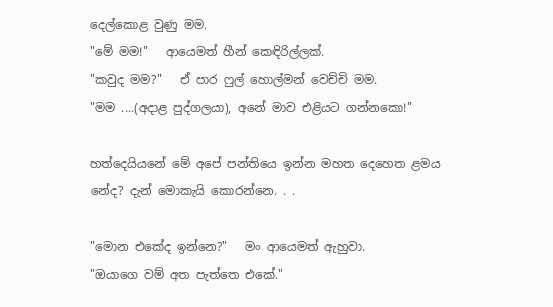දෙල්කොළ වුණු මම.
"මේ මම!"   ආයෙමත් හීන් කෙඳිරිල්ලක්.
"කවුද මම?"   ඒ පාර ෆුල් හොල්මන් වෙච්චි මම.
"මම ....(අදාළ පුද්ගලයා), අනේ මාව එළියට ගන්නකො!"

හත්දෙයියනේ මේ අපේ පන්තියෙ ඉන්න මහත දෙහෙත ළමය නේද? දැන් මොකැයි කොරන්නෙ. . .

"මොන එකේද ඉන්නෙ?"   මං ආයෙමත් ඇහුවා.
"ඔයාගෙ වම් අත පැත්තෙ එකේ."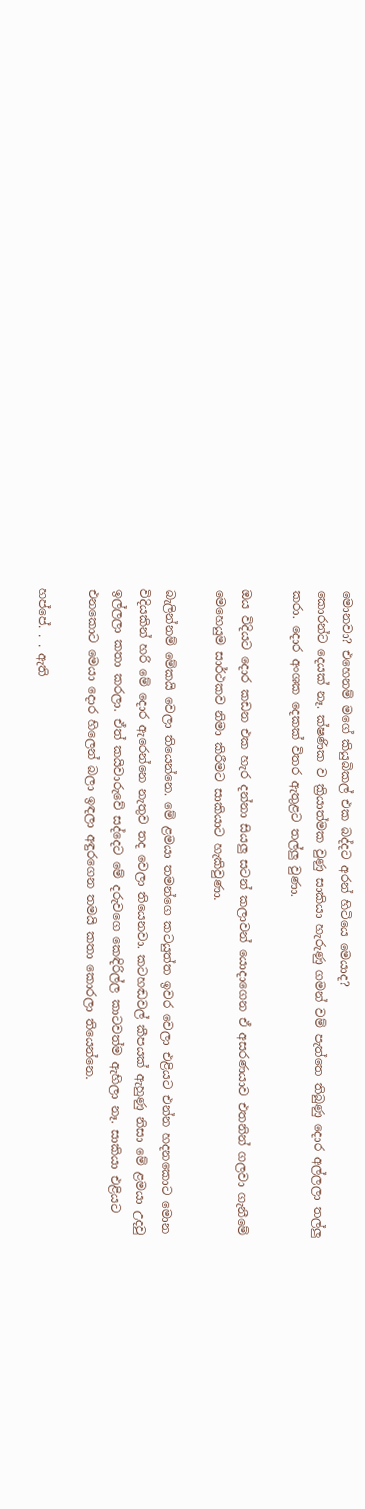මොනවා? එහෙනම් මගේ කියුබිකල් එක බද්දට අරන් හිටියෙ මෙයාද?
කොරන්ට දෙයක් නෑ. ක්ෂණික ව ක්‍රියාත්මක වුණු සාකියා හැරුණු ගමන් වම් පැත්තෙ තිබුණු දොර අල්ලලා තල්ලු කරා. දොර අංශක දෙකක් විතර ඇතුළට තල්ලු වුණා.

ඔය විදියට දොර කඩන එක හැර දන්නා සියලු සටන් කලාවන් යොදාගෙන ඒ අසරණයාව එතනින් ගලවා ගැනීමේ මෙහෙයුම සාර්ථකව නිමා කිරීමට සාකියාට හැකිවුණා.

බැලින්නම් මේකයි වෙලා තියෙන්නෙ. මේ ළමයා තමන්ගෙ කටයුත්ත ඉවර වෙලා එළියට එන්න හදනකොට මොන විදියකින් හරි මේ දොර ඇරෙන්නෙ නැතුව තද වෙලා තියෙනවා. කටහඬවල් කීපයක් ඇහුණු නිසා මේ ළමයා උදවු ඉල්ලලා කතා කරලා. ඒත් කයිවාරුවේ සද්දෙට මේ දරුවගෙ කෙඳිරිල්ල කාටවත්ම ඇහිලා නෑ. සාකියා එළියට එනකොට මෙයා දොර හිලෙන් බලා ඉඳලා අඳුරගෙන තමයි කතා කොරලා තියෙන්නෙ.

හප්පේ. . . ඇති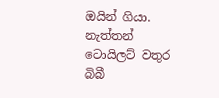ඔයින් ගියා. නැත්තන් ටොයිලට් වතුර බිබී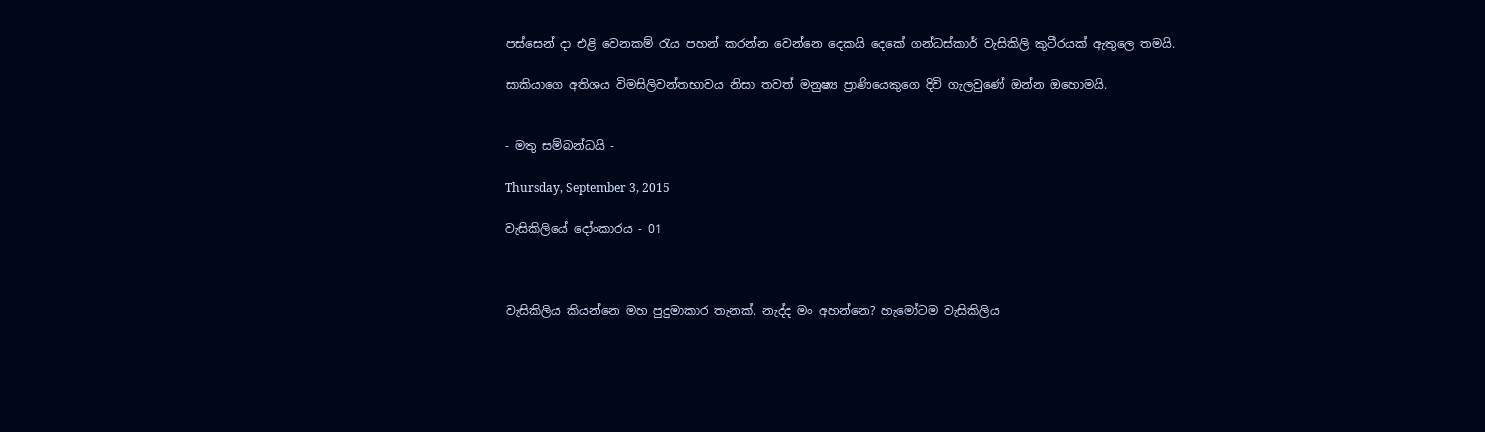පස්සෙන් දා එළි වෙනකම් රැය පහන් කරන්න වෙන්නෙ දෙකයි දෙකේ ගන්ධස්කාර් වැසිකිලි කුටීරයක් ඇතුලෙ තමයි.

සාකියාගෙ අතිශය විමසිලිවන්තභාවය නිසා තවත් මනුෂ්‍ය ප්‍රාණියෙකුගෙ දිවි ගැලවුණේ ඔන්න ඔහොමයි.


- මතු සම්බන්ධයි -

Thursday, September 3, 2015

වැසිකිලියේ දෝංකාරය - 01



වැසිකිලිය කියන්නෙ මහ පුදුමාකාර තැනක්. නැද්ද මං අහන්නෙ? හැමෝටම වැසිකිලිය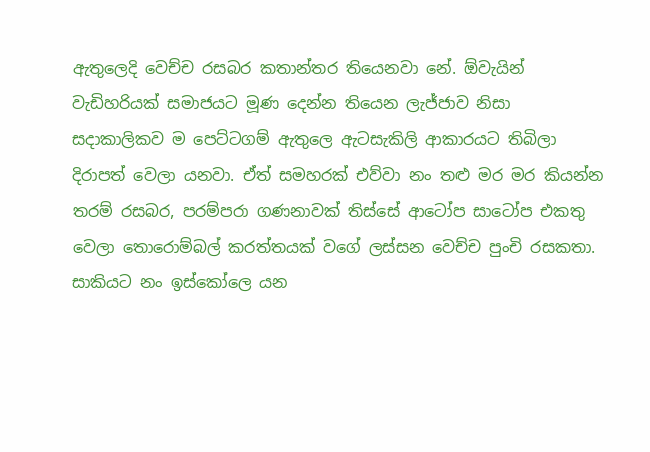ඇතුලෙදි වෙච්ච රසබර කතාන්තර තියෙනවා නේ. ඕවැයින් වැඩිහරියක් සමාජයට මූණ දෙන්න තියෙන ලැජ්ජාව නිසා සදාකාලිකව ම පෙට්ටගම් ඇතුලෙ ඇටසැකිලි ආකාරයට තිබිලා දිරාපත් වෙලා යනවා. ඒත් සමහරක් එව්වා නං තළු මර මර කියන්න තරම් රසබර, පරම්පරා ගණනාවක් තිස්සේ ආටෝප සාටෝප එකතු වෙලා තොරොම්බල් කරත්තයක් වගේ ලස්සන වෙච්ච පුංචි රසකතා.
සාකියට නං ඉස්කෝලෙ යන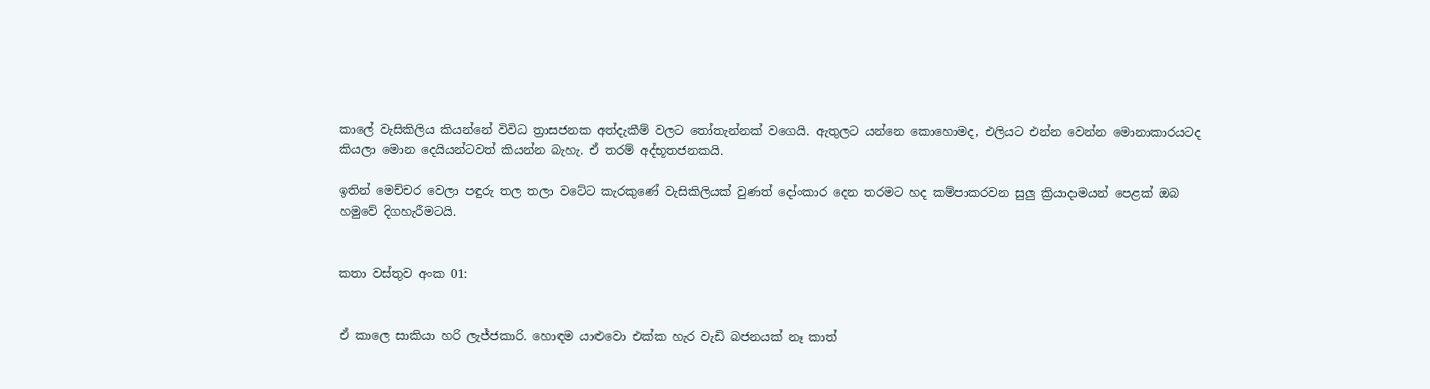කාලේ වැසිකිලිය කියන්නේ විවිධ ත්‍රාසජනක අත්දැකීම් වලට තෝතැන්නක් වගෙයි. ඇතුලට යන්නෙ කොහොමද, එලියට එන්න වෙන්න මොනාකාරයටද කියලා මොන දෙයියන්ටවත් කියන්න බැහැ. ඒ තරම් අද්භූතජනකයි.

ඉතින් මෙච්චර වෙලා පඳුරු තල තලා වටේට කැරකුණේ වැසිකිලියක් වුණත් දෝංකාර දෙන තරමට හද කම්පාකරවන සුලු ක්‍රියාදාමයන් පෙළක් ඔබ හමුවේ දිගහැරීමටයි.


කතා වස්තුව අංක 01:


ඒ කාලෙ සාකියා හරි ලැජ්ජකාරි. හොඳම යාළුවො එක්ක හැර වැඩි බජනයක් නෑ කාත්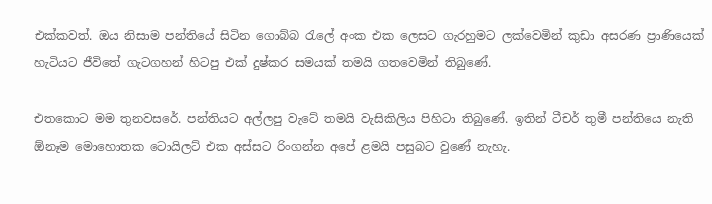එක්කවත්. ඔය නිසාම පන්තියේ සිටින ගොබ්බ රැලේ අංක එක ලෙසට ගැරහුමට ලක්වෙමින් කුඩා අසරණ ප්‍රාණියෙක් හැටියට ජීවිතේ ගැටගහන් හිටපු එක් දුෂ්කර සමයක් තමයි ගතවෙමින් තිබුණේ.

එතකොට මම තුනවසරේ. පන්තියට අල්ලපු වැටේ තමයි වැසිකිලිය පිහිටා තිබුණේ. ඉතින් ටීචර් තුමී පන්තියෙ නැති ඕනෑම මොහොතක ටොයිලට් එක අස්සට රිංගන්න අපේ ළමයි පසුබට වුණේ නැහැ.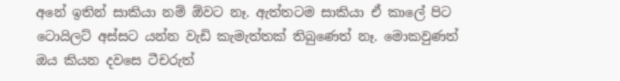අනේ ඉතින් සාකියා නම් ඕවට නෑ. ඇත්තටම සාකියා ඒ කාලේ පිට ටොයිලට් අස්සට යන්න වැඩි කැමැත්තක් තිබුණෙත් නෑ. මොකවුණත් ඔය කියන දවසෙ ටීචරුත්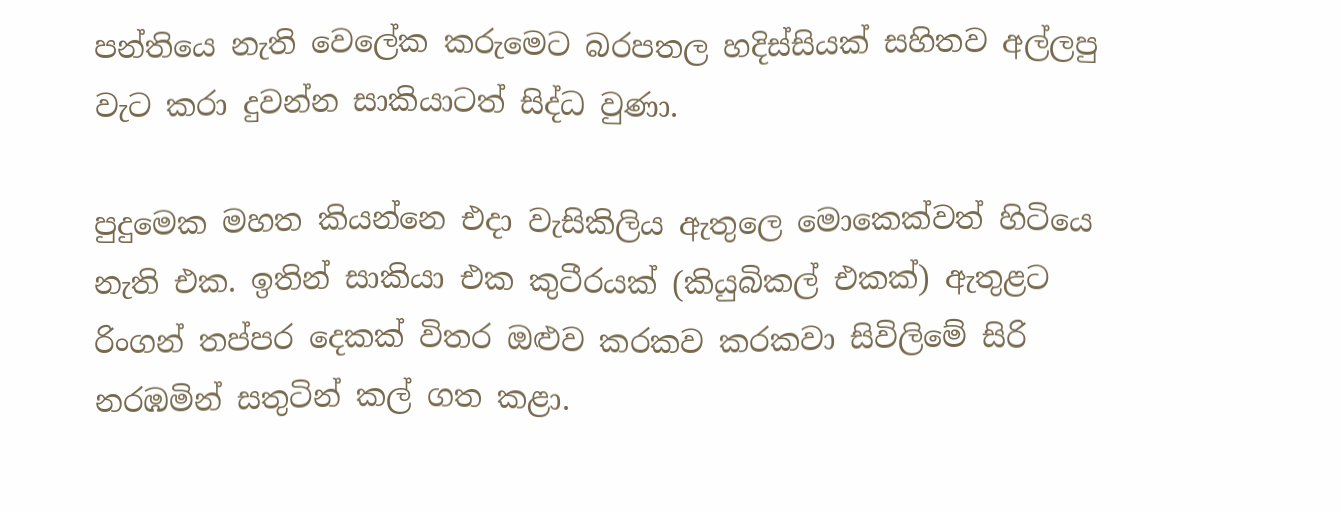පන්තියෙ නැති වෙලේක කරුමෙට බරපතල හදිස්සියක් සහිතව අල්ලපු වැට කරා දුවන්න සාකියාටත් සිද්ධ වුණා.

පුදුමෙක මහත කියන්නෙ එදා වැසිකිලිය ඇතුලෙ මොකෙක්වත් හිටියෙ නැති එක. ඉතින් සාකියා එක කුටීරයක් (කියුබිකල් එකක්) ඇතුළට රිංගන් තප්පර දෙකක් විතර ඔළුව කරකව කරකවා සිවිලිමේ සිරි නරඹමින් සතුටින් කල් ගත කළා.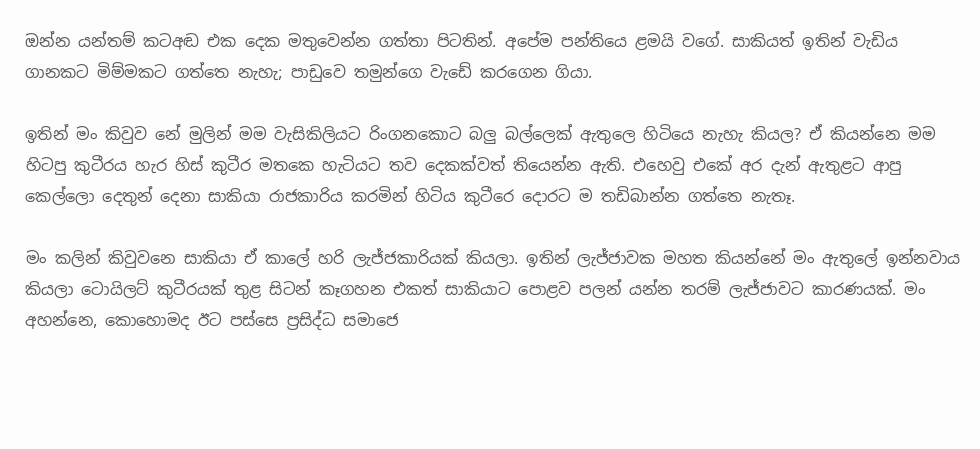ඔන්න යන්තම් කටඅඬ එක දෙක මතුවෙන්න ගත්තා පිටතින්. අපේම පන්තියෙ ළමයි වගේ. සාකියත් ඉතින් වැඩිය ගානකට මිම්මකට ගත්තෙ නැහැ; පාඩුවෙ තමුන්ගෙ වැඩේ කරගෙන ගියා.

ඉතින් මං කිවුව නේ මුලින් මම වැසිකිලියට රිංගනකොට බලු බල්ලෙක් ඇතුලෙ හිටියෙ නැහැ කියල? ඒ කියන්නෙ මම හිටපු කුටීරය හැර හිස් කුටීර මතකෙ හැටියට තව දෙකක්වත් තියෙන්න ඇති. එහෙවු එකේ අර දැන් ඇතුළට ආපු කෙල්ලො දෙතුන් දෙනා සාකියා රාජකාරිය කරමින් හිටිය කුටීරෙ දොරට ම තඩිබාන්න ගත්තෙ නැතෑ.

මං කලින් කිවුවනෙ සාකියා ඒ කාලේ හරි ලැජ්ජකාරියක් කියලා. ඉතින් ලැජ්ජාවක මහත කියන්නේ මං ඇතුලේ ඉන්නවාය කියලා ටොයිලට් කුටීරයක් තුළ සිටන් කෑගහන එකත් සාකියාට පොළව පලන් යන්න තරම් ලැජ්ජාවට කාරණයක්. මං අහන්නෙ, කොහොමද ඊට පස්සෙ ප්‍රසිද්ධ සමාජෙ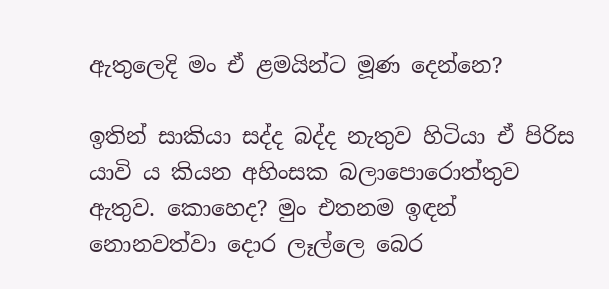ඇතුලෙදි මං ඒ ළමයින්ට මූණ දෙන්නෙ?

ඉතින් සාකියා සද්ද බද්ද නැතුව හිටියා ඒ පිරිස යාවි ය කියන අහිංසක බලාපොරොත්තුව ඇතුව. කොහෙද? මුං එතනම ඉඳන් නොනවත්වා දොර ලෑල්ලෙ බෙර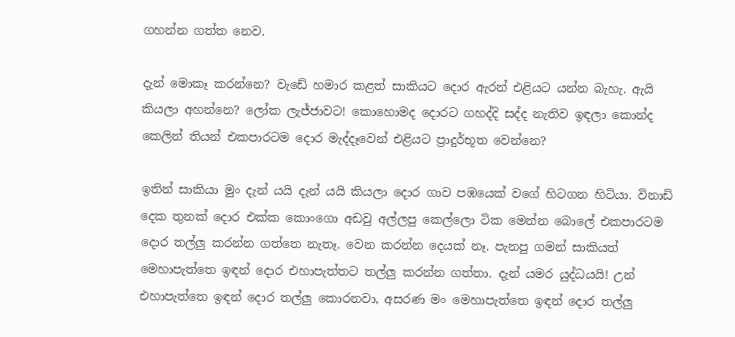ගහන්න ගත්ත නෙව.

දැන් මොකෑ කරන්නෙ? වැඩේ හමාර කළත් සාකියට දොර ඇරන් එළියට යන්න බැහැ. ඇයි කියලා අහන්නෙ? ලෝක ලැජ්ජාවට! කොහොමද දොරට ගහද්දි සද්ද නැතිව ඉඳලා කොන්ද කෙලින් තියන් එකපාරටම දොර මැද්දෑවෙන් එළියට ප්‍රාදුර්භූත වෙන්නෙ?

ඉතින් සාකියා මුං දැන් යයි දැන් යයි කියලා දොර ගාව පඹයෙක් වගේ හිටගන හිටියා. විනාඩි දෙක තුනක් දොර එක්ක කොංගො අඩවු අල්ලපු කෙල්ලො ටික මෙන්න බොලේ එකපාරටම දොර තල්ලු කරන්න ගත්තෙ නැතෑ. වෙන කරන්න දෙයක් නෑ. පැනපු ගමන් සාකියත් මෙහාපැත්තෙ ඉඳන් දොර එහාපැත්තට තල්ලු කරන්න ගත්තා. දැන් යමර යුද්ධයයි! උන් එහාපැත්තෙ ඉඳන් දොර තල්ලු කොරනවා, අසරණ මං මෙහාපැත්තෙ ඉඳන් දොර තල්ලු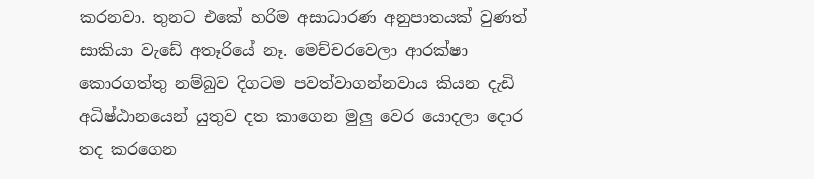කරනවා. තුනට එකේ හරිම අසාධාරණ අනුපාතයක් වුණත් සාකියා වැඩේ අතෑරියේ නෑ. මෙච්චරවෙලා ආරක්ෂා කොරගත්තු නම්බුව දිගටම පවත්වාගන්නවාය කියන දැඩි අධිෂ්ඨානයෙන් යුතුව දත කාගෙන මුලු වෙර යොදලා දොර තද කරගෙන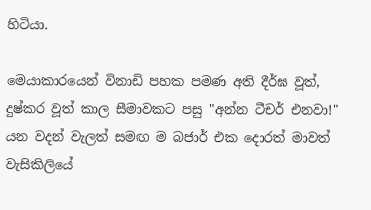හිටියා.

මෙයාකාරයෙන් විනාඩි පහක පමණ අති දීර්ඝ වූත්, දුෂ්කර වූත් කාල සීමාවකට පසු "අන්න ටීචර් එනවා!" යන වදන් වැලත් සමඟ ම බජාර් එක දොරත් මාවත් වැසිකිලියේ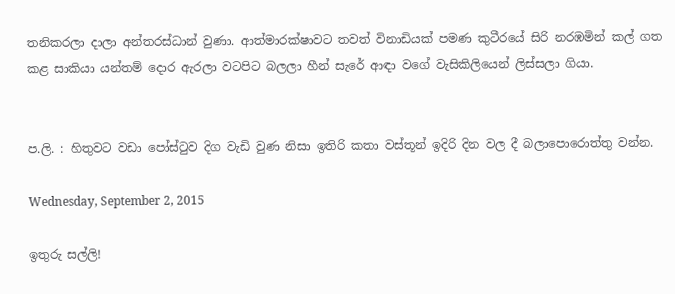තනිකරලා දාලා අන්තරස්ධාන් වුණා. ආත්මාරක්ෂාවට තවත් විනාඩියක් පමණ කුටීරයේ සිරි නරඹමින් කල් ගත කළ සාකියා යන්තම් දොර ඇරලා වටපිට බලලා හීන් සැරේ ආඳා වගේ වැසිකිලියෙන් ලිස්සලා ගියා.


ප.ලි. : හිතුවට වඩා පෝස්ටුව දිග වැඩි වුණ නිසා ඉතිරි කතා වස්තූන් ඉදිරි දින වල දී බලාපොරොත්තු වන්න.

Wednesday, September 2, 2015

ඉතුරු සල්ලි!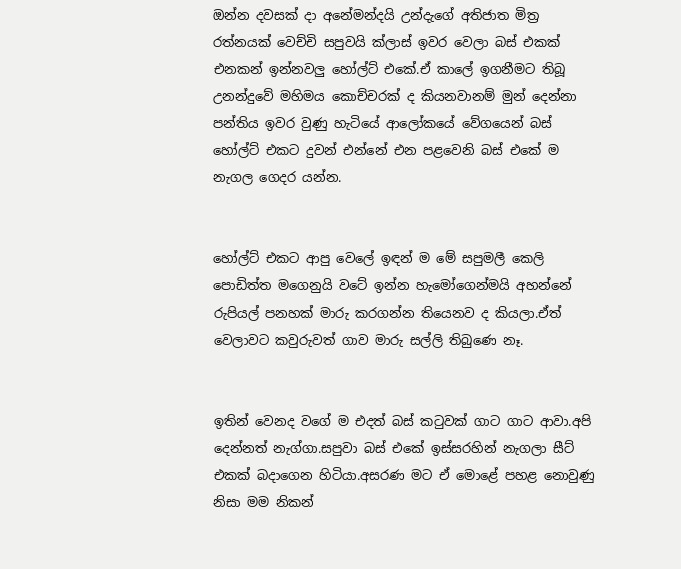ඔන්න දවසක් දා අනේමන්දයි උන්දැගේ අතිජාත මිත්‍ර රත්නයක් වෙච්චි සපුවයි ක්ලාස් ඉවර වෙලා බස් එකක් එනකන් ඉන්නවලු හෝල්ට් එකේ.ඒ කාලේ ඉගනීමට තිබූ උනන්දුවේ මහිමය කොච්චරක් ද කියනවානම් මුන් දෙන්නා පන්තිය ඉවර වුණු හැටියේ ආලෝකයේ වේගයෙන් බස් හෝල්ට් එකට දුවන් එන්නේ එන පළවෙනි බස් එකේ ම නැගල ගෙදර යන්න.


හෝල්ට් එකට ආපු වෙලේ ඉඳන් ම මේ සපුමලී කෙලි පොඩිත්ත මගෙනුයි වටේ ඉන්න හැමෝගෙන්මයි අහන්නේ රුපියල් පනහක් මාරු කරගන්න තියෙනව ද කියලා.ඒත් වෙලාවට කවුරුවත් ගාව මාරු සල්ලි තිබුණෙ නෑ.


ඉතින් වෙනද වගේ ම එදත් බස් කටුවක් ගාට ගාට ආවා.අපි දෙන්නත් නැග්ගා.සපුවා බස් එකේ ඉස්සරහින් නැගලා සීට් එකක් බදාගෙන හිටියා.අසරණ මට ඒ මොළේ පහළ නොවුණු නිසා මම නිකන්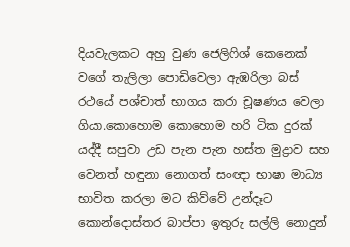දියවැලකට අහු වුණ ජෙලිෆිශ් කෙනෙක් වගේ තැලිලා පොඩිවෙලා ඇඹරිලා බස් රථයේ පශ්චාත් භාගය කරා චූෂණය වෙලා ගියා.කොහොම කොහොම හරි ටික දුරක් යද්දී සපුවා උඩ පැන පැන හස්ත මුද්‍රාව සහ වෙනත් හඳුනා නොගත් සංඥා භාෂා මාධ්‍ය භාවිත කරලා මට කිව්වේ උන්දෑට කොන්දොස්තර බාප්පා ඉතුරු සල්ලි නොදුන්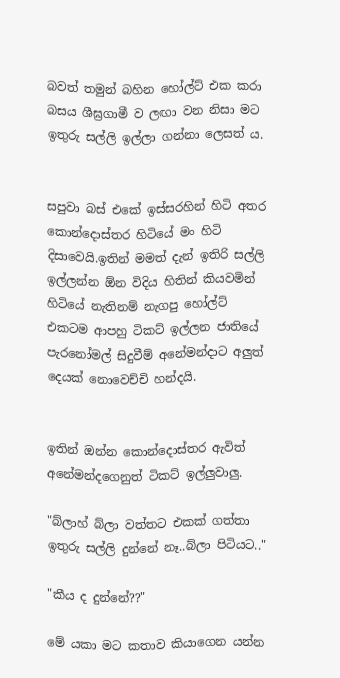බවත් තමුන් බහින හෝල්ට් එක කරා බසය ශීඝ්‍රගාමී ව ලඟා වන නිසා මට ඉතුරු සල්ලි ඉල්ලා ගන්නා ලෙසත් ය.


සපුවා බස් එකේ ඉස්සරහින් හිටි අතර කොන්දොස්තර හිටියේ මං හිටි දිසාවෙයි.ඉතින් මමත් දැන් ඉතිරි සල්ලි ඉල්ලන්න ඕන විදිය හිතින් කියවමින් හිටියේ නැතිනම් නැගපු හෝල්ට් එකටම ආපහු ටිකට් ඉල්ලන ජාතියේ පැරනෝමල් සිදුවීම් අනේමන්දාට අලුත් දෙයක් නොවෙච්චි හන්දයි.


ඉතින් ඔන්න කොන්දොස්තර ඇවිත් අනේමන්දගෙනුත් ටිකට් ඉල්ලුවාලු.

"බ්ලාහ් බ්ලා වත්තට එකක් ගත්තා ඉතුරු සල්ලි දුන්නේ නෑ..බ්ලා පිටියට.."

"කීය ද දුන්නේ??"

මේ යකා මට කතාව කියාගෙන යන්න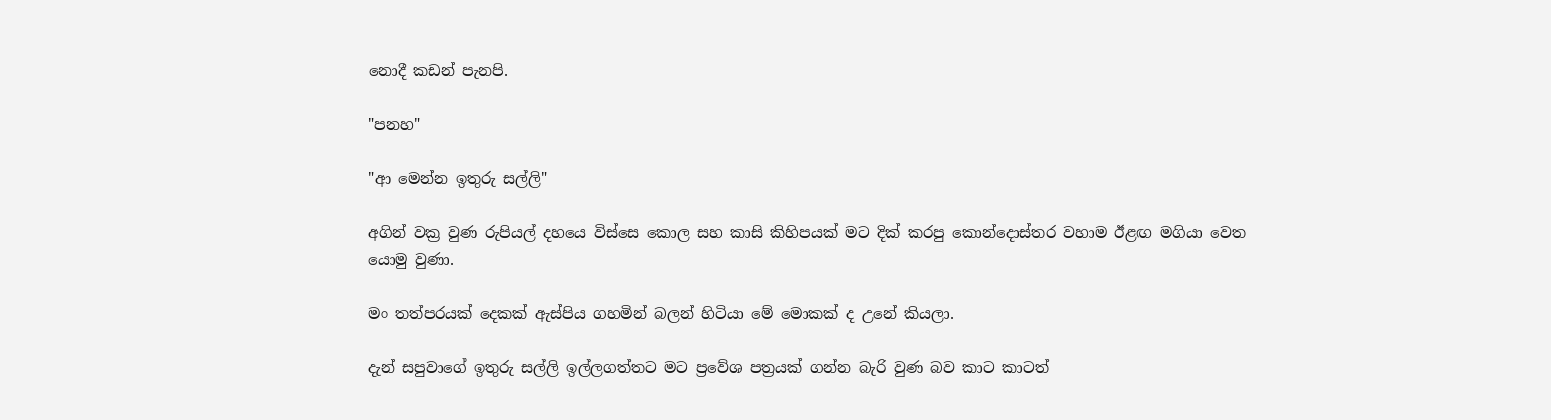නොදී කඩන් පැනපි.

"පනහ"

"ආ මෙන්න ඉතුරු සල්ලි"

අගින් වක්‍ර වුණ රුපියල් දහයෙ විස්සෙ කොල සහ කාසි කිහිපයක් මට දික් කරපු කොන්දොස්තර වහාම ඊළඟ මගියා වෙත යොමු වුණා.

මං තත්පරයක් දෙකක් ඇස්පිය ගහමින් බලන් හිටියා මේ මොකක් ද උනේ කියලා.

දැන් සපුවාගේ ඉතුරු සල්ලි ඉල්ලගත්තට මට ප්‍රවේශ පත්‍රයක් ගන්න බැරි වුණ බව කාට කාටත්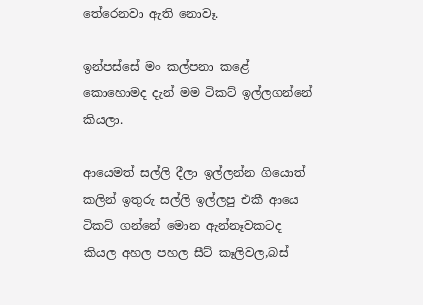තේරෙනවා ඇති නොවෑ.

ඉන්පස්සේ මං කල්පනා කළේ කොහොමද දැන් මම ටිකට් ඉල්ලගන්නේ කියලා.

ආයෙමත් සල්ලි දීලා ඉල්ලන්න ගියොත් කලින් ඉතුරු සල්ලි ඉල්ලපු එකී ආයෙ ටිකට් ගන්නේ මොන ඇන්නෑවකටද කියල අහල පහල සීට් කෑලිවල,බස්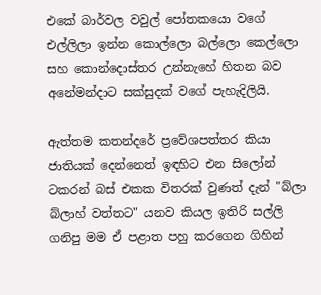එකේ බාර්වල වවුල් පෝතකයො වගේ එල්ලිලා ඉන්න කොල්ලො බල්ලො කෙල්ලො සහ කොන්දොස්තර උන්නැහේ හිතන බව අනේමන්දාට සක්සුදක් වගේ පැහැදිලියි.

ඇත්තම කතන්දරේ ප්‍රවේශපත්තර කියා ජාතියක් දෙන්නෙත් ඉඳහිට එන සිලෝන් ටකරන් බස් එකක විතරක් වුණත් දැන් "බ්ලා බ්ලාහ් වත්තට" යනව කියල ඉතිරි සල්ලි ගනිපු මම ඒ පළාත පහු කරගෙන ගිහින්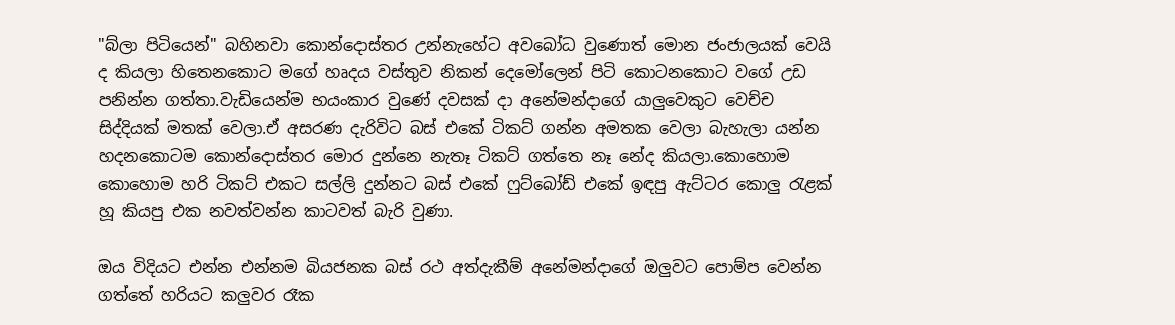"බ්ලා පිටියෙන්" බහිනවා කොන්දොස්තර උන්නැහේට අවබෝධ වුණොත් මොන ජංජාලයක් වෙයි ද කියලා හිතෙනකොට මගේ හෘදය වස්තුව නිකන් දෙමෝලෙන් පිටි කොටනකොට වගේ උඩ පනින්න ගත්තා.වැඩියෙන්ම භයංකාර වුණේ දවසක් දා අනේමන්දාගේ යාලුවෙකුට වෙච්ච සිද්දියක් මතක් වෙලා.ඒ අසරණ දැරිවිට බස් එකේ ටිකට් ගන්න අමතක වෙලා බැහැලා යන්න හදනකොටම කොන්දොස්තර මොර දුන්නෙ නැතෑ ටිකට් ගත්තෙ නෑ නේද කියලා.කොහොම කොහොම හරි ටිකට් එකට සල්ලි දුන්නට බස් එකේ ෆුට්බෝඩ් එකේ ඉඳපු ඇට්ටර කොලු රැළක් හූ කියපු එක නවත්වන්න කාටවත් බැරි වුණා.

ඔය විදියට එන්න එන්නම බියජනක බස්‍ රථ අත්දැකීම් අනේමන්දාගේ ඔලුවට පොම්ප වෙන්න ගත්තේ හරියට කලුවර රෑක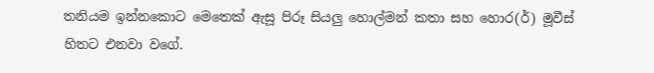තනියම ඉන්නකොට මෙතෙක් ඇසූ පිරූ සියලු හොල්මන් කතා සහ හොර(ර්) මූවීස් හිතට එනවා වගේ.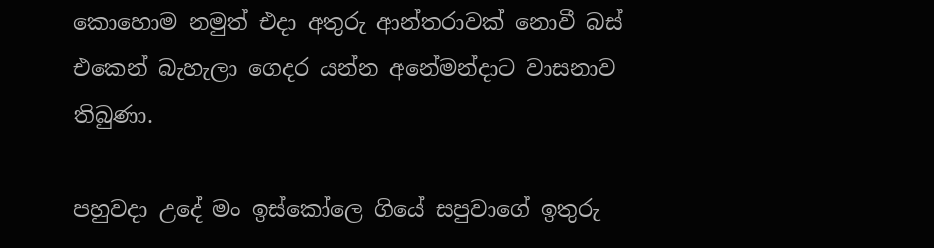කොහොම නමුත් එදා අතුරු ආන්තරාවක් නොවී බස් එකෙන් බැහැලා ගෙදර යන්න අනේමන්දාට වාසනාව තිබුණා.

පහුවදා උදේ මං ඉස්කෝලෙ ගියේ සපුවාගේ ඉතුරු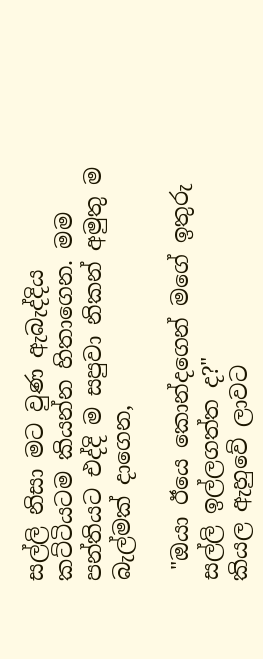සල්ලි නිසා මට වුණ ඇබැද්දිය කට්ටියටම කියන්න හිතාගෙන. මම පන්තියට එද්දි ම සපුවා නිකන් අමුතු ම බැල්මක් දාගෙන,

 "ඔයා ඊයෙ කොන්දගෙන් මගේ ඉතුරු සල්ලි ඉල්ලගත්ත ද?"
කියල ඇහුවේ ලාවට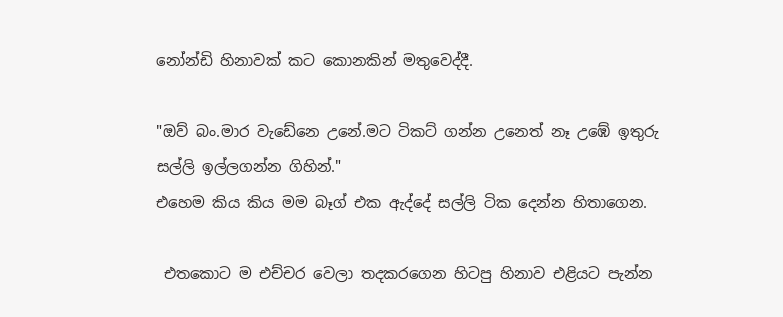නෝන්ඩි හිනාවක් කට කොනකින් මතුවෙද්දී.

"ඔව් බං.මාර වැඩේනෙ උනේ.මට ටිකට් ගන්න උනෙත් නෑ උඹේ ඉතුරු සල්ලි ඉල්ලගන්න ගිහින්."
එහෙම කිය කිය මම බෑග් එක ඇද්දේ සල්ලි ටික දෙන්න හිතාගෙන.

 එතකොට ම එච්චර වෙලා තදකරගෙන හිටපු හිනාව එළියට පැන්න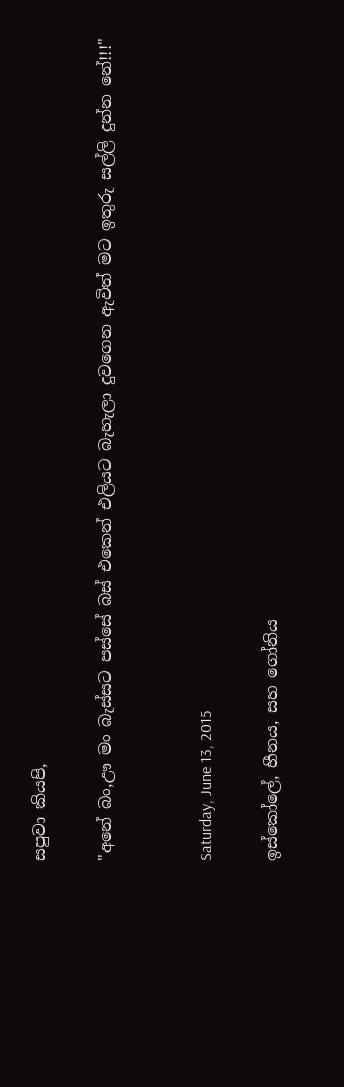සපුවා කියපි,

"අනේ බං,ඌ මං බැස්සට පස්සේ බස් එකෙන් එලියට බැහැලා දුවගෙන ඇවිත් මට ඉතුරු සල්ලි දුන්න නේ!!!"


Saturday, June 13, 2015

ඉස්කෝලේ, හීනය, සහ ගෝනිය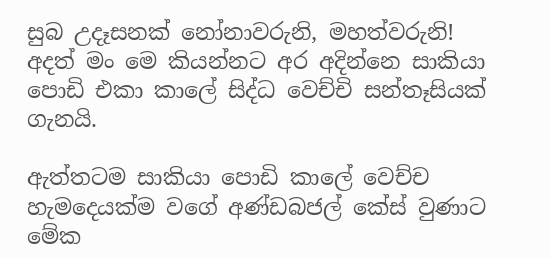සුබ උදෑසනක් නෝනාවරුනි, මහත්වරුනි!
අදත් මං මෙ කියන්නට අර අදින්නෙ සාකියා පොඩි එකා කාලේ සිද්ධ වෙච්චි සන්තෑසියක් ගැනයි.

ඇත්තටම සාකියා පොඩි කාලේ වෙච්ච හැමදෙයක්ම වගේ අණ්ඩබජල් කේස් වුණාට මේක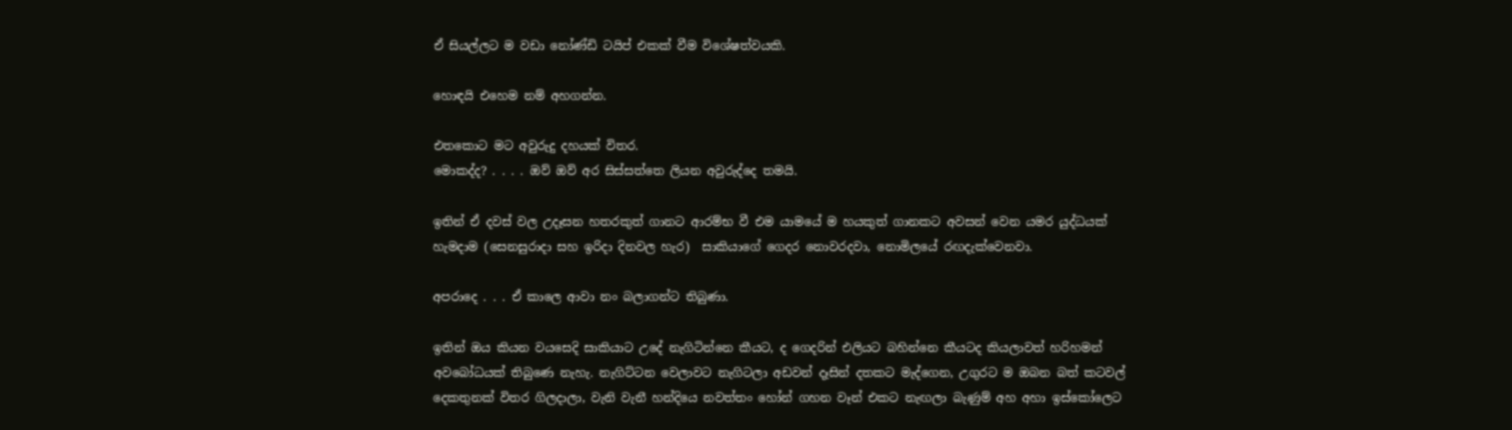ඒ සියල්ලට ම වඩා නෝණ්ඩි ටයිප් එකක් වීම විශේෂත්වයකි.

හොඳයි එහෙම නම් අහගන්න.

එතකොට මට අවුරුදු දහයක් විතර.
මොකද්ද? . . . . ඔව් ඔව් අර සිස්සත්තෙ ලියන අවුරුද්දෙ තමයි.

ඉතින් ඒ දවස් වල උදෑසන හතරකුත් ගානට ආරම්භ වී එම යාමයේ ම හයකුත් ගානකට අවසන් වෙන යමර යුද්ධයක් හැමදාම (සෙනසුරාදා සහ ඉරිදා දිනවල හැර)  සාකියාගේ ගෙදර නොවරදවා, නොමිලයේ රඟදැක්වෙනවා.

අපරාදෙ . . . ඒ කාලෙ ආවා නං බලාගන්ට තිබුණා.

ඉතින් ඔය කියන වයසෙදි සාකියාට උදේ නැගිටින්නෙ කීයට, ද ගෙදරින් එලියට බහින්නෙ කීයටද කියලාවත් හරිහමන් අවබෝධයක් තිබුණෙ නැහැ. නැගිට්ටන වෙලාවට නැගිටලා අඩවන් දෑසින් දතකට මැද්ගෙන, උගුරට ම ඔබන බත් කටවල් දෙකතුනක් විතර ගිලදාලා, වැනි වැනී හන්දියෙ නවත්තං හෝන් ගහන වෑන් එකට නැඟලා බැණුම් අහ අහා ඉස්කෝලෙට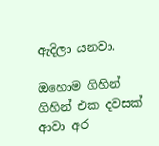ඇදිලා යනවා.

ඔහොම ගිහින් ගිහින් එක දවසක් ආවා අර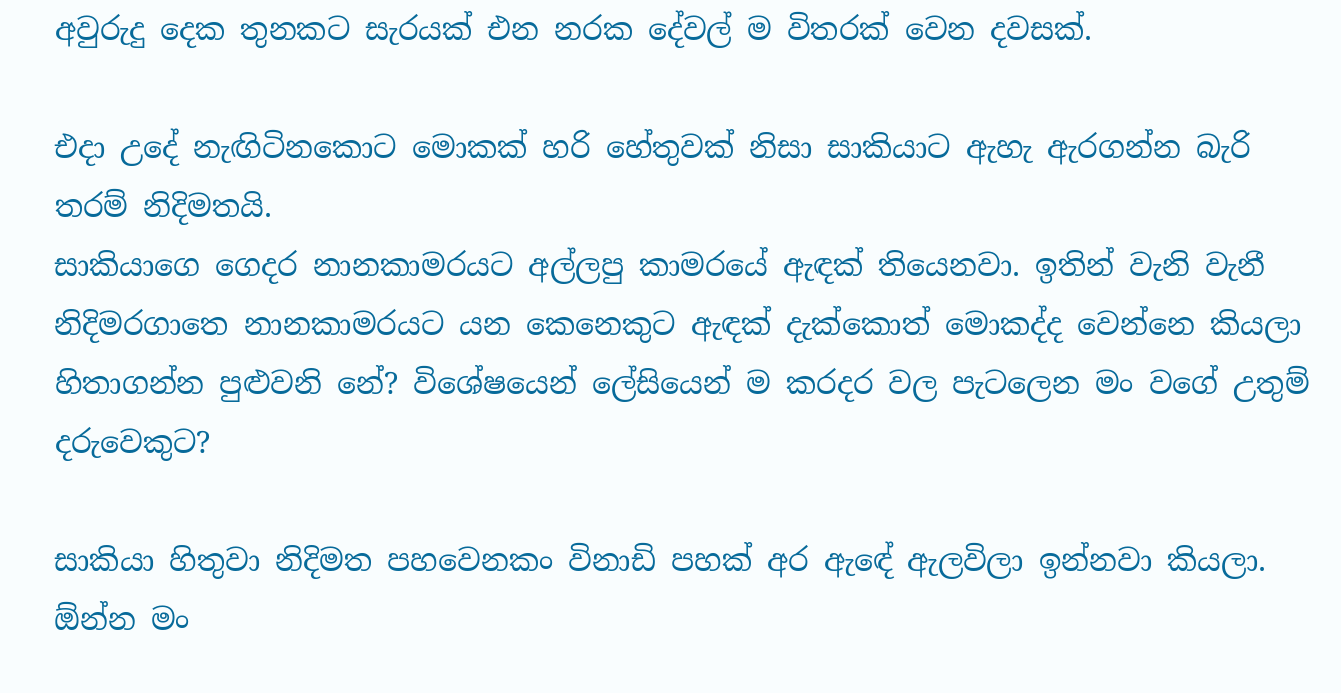අවුරුදු දෙක තුනකට සැරයක් එන නරක දේවල් ම විතරක් වෙන දවසක්.

එදා උදේ නැඟිටිනකොට මොකක් හරි හේතුවක් නිසා සාකියාට ඇහැ ඇරගන්න බැරි තරම් නිදිමතයි.
සාකියාගෙ ගෙදර නානකාමරයට අල්ලපු කාමරයේ ඇඳක් තියෙනවා. ඉතින් වැනි වැනී නිදිමරගාතෙ නානකාමරයට යන කෙනෙකුට ඇඳක් දැක්කොත් මොකද්ද වෙන්නෙ කියලා හිතාගන්න පුළුවනි නේ? විශේෂයෙන් ලේසියෙන් ම කරදර වල පැටලෙන මං වගේ උතුම් දරුවෙකුට?

සාකියා හිතුවා නිදිමත පහවෙනකං විනාඩි පහක් අර ඇඳේ ඇලවිලා ඉන්නවා කියලා. ඕන්න මං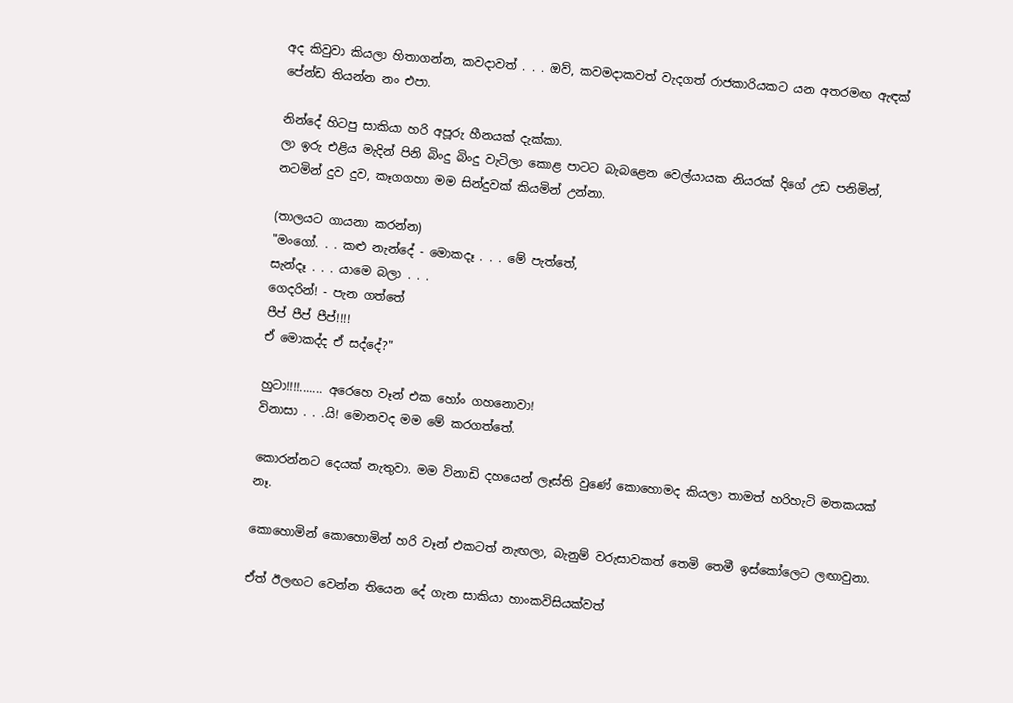අද කිවුවා කියලා හිතාගන්න, කවදාවත් . . . ඔව්, කවමදාකවත් වැදගත් රාජකාරියකට යන අතරමඟ ඇඳක් පේන්ඩ තියන්න නං එපා.

නින්දේ හිටපු සාකියා හරි අපූරු හීනයක් දැක්කා.
ලා ඉරු එළිය මැදින් පිනි බිංදු බිංදු වැටිලා කොළ පාටට බැබළෙන වෙල්යායක නියරක් දිගේ උඩ පනිමින්, නටමින් දුව දුව, කෑගගහා මම සින්දුවක් කියමින් උන්නා.

(තාලයට ගායනා කරන්න)
"මංගෝ. . . කළු නැන්දේ - මොකදෑ . . . මේ පැත්තේ,
සැන්දෑ . . . යාමෙ බලා . . .
ගෙදරින්! - පැන ගත්තේ
පීප් පීප් පීප්!!!!
ඒ මොකද්ද ඒ සද්දේ?"

හුටා!!!!....... අරෙහෙ වෑන් එක හෝං ගහනොවා!
විනාසා . . .යි! මොනවද මම මේ කරගත්තේ.

කොරන්නට දෙයක් නැතුවා. මම විනාඩි දහයෙන් ලෑස්ති වුණේ කොහොමද කියලා තාමත් හරිහැටි මතකයක් නෑ.

කොහොමින් කොහොමින් හරි වෑන් එකටත් නැඟලා, බැනුම් වරුසාවකත් තෙමි තෙමී ඉස්කෝලෙට ලඟාවුනා.

ඒත් ඊලඟට වෙන්න තියෙන දේ ගැන සාකියා හාංකවිසියක්වත්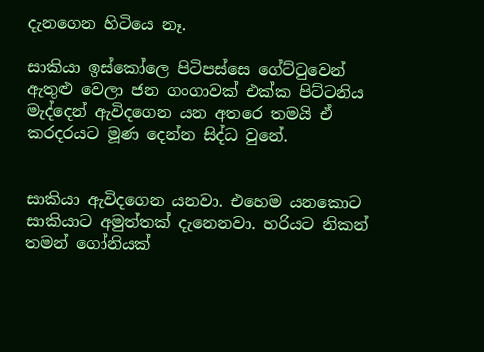දැනගෙන හිටියෙ නෑ.

සාකියා ඉස්කෝලෙ පිටිපස්සෙ ගේට්ටුවෙන් ඇතුළු වෙලා ජන ගංගාවක් එක්ක පිට්ටනිය මැද්දෙන් ඇවිදගෙන යන අතරෙ තමයි ඒ කරදරයට මූණ දෙන්න සිද්ධ වුනේ.


සාකියා ඇවිදගෙන යනවා. එහෙම යනකොට සාකියාට අමුත්තක් දැනෙනවා. හරියට නිකන් තමන් ගෝනියක්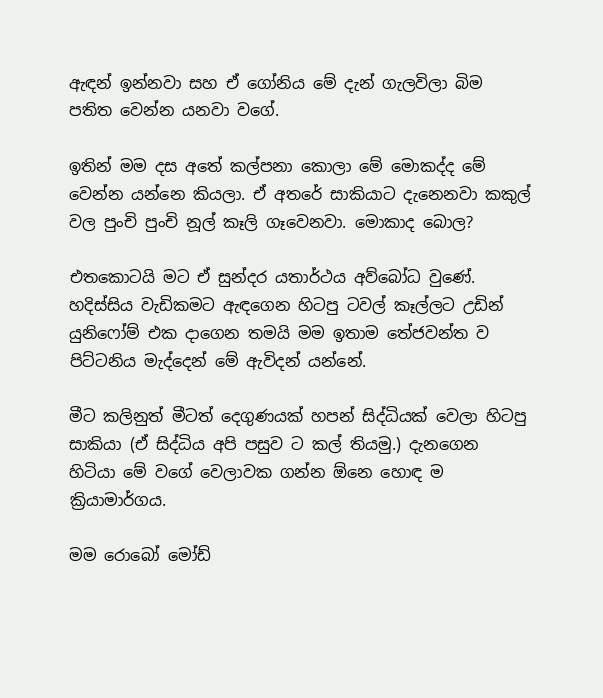ඇඳන් ඉන්නවා සහ ඒ ගෝනිය මේ දැන් ගැලවිලා බිම පතිත වෙන්න යනවා වගේ.

ඉතින් මම දස අතේ කල්පනා කොලා මේ මොකද්ද මේ වෙන්න යන්නෙ කියලා. ඒ අතරේ සාකියාට දැනෙනවා කකුල් වල පුංචි පුංචි නූල් කෑලි ගෑවෙනවා. මොකාද බොල?

එතකොටයි මට ඒ සුන්දර යතාර්ථය අව්බෝධ වුණේ.
හදිස්සිය වැඩිකමට ඇඳගෙන හිටපු ටවල් කෑල්ලට උඩින් යුනිෆෝම් එක දාගෙන තමයි මම ඉතාම තේජවන්ත ව පිට්ටනිය මැද්දෙන් මේ ඇවිදන් යන්නේ.

මීට කලිනුත් මීටත් දෙගුණයක් හපන් සිද්ධියක් වෙලා හිටපු සාකියා (ඒ සිද්ධිය අපි පසුව ට කල් තියමු.) දැනගෙන හිටියා මේ වගේ වෙලාවක ගන්න ඕනෙ හොඳ ම ක්‍රියාමාර්ගය.

මම රොබෝ මෝඩ්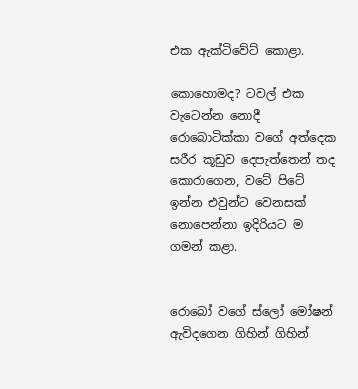එක ඇක්ටිවේට් කොළා.

කොහොමද? ටවල් එක වැටෙන්න නොදී රොබොටික්කා වගේ අත්දෙක සරීර කූඩුව දෙපැත්තෙන් තද කොරාගෙන, වටේ පිටේ ඉන්න එවුන්ට වෙනසක් නොපෙන්නා ඉදිරියට ම ගමන් කළා.


රොබෝ වගේ ස්ලෝ මෝෂන් ඇවිදගෙන ගිහින් ගිහින්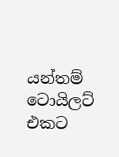යන්තම් ටොයිලට් එකට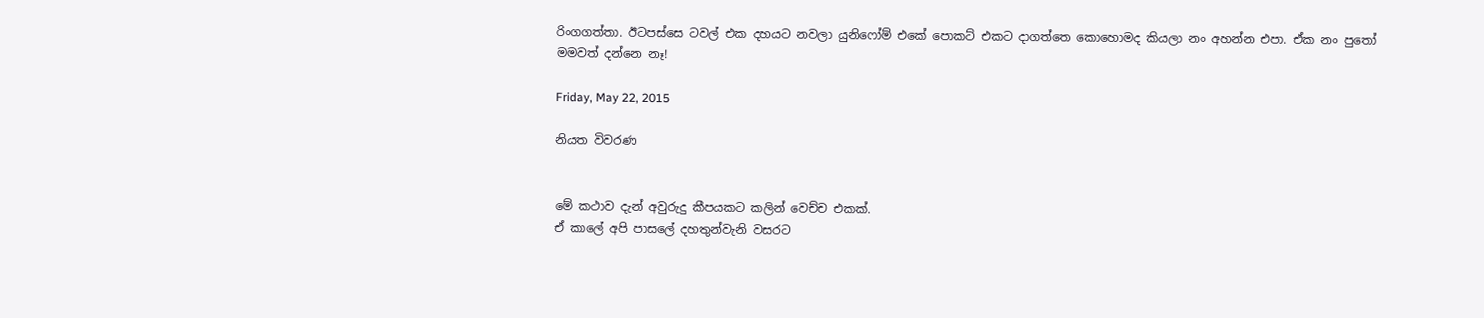රිංගගත්තා. ඊටපස්සෙ ටවල් එක දහයට නවලා යුනිෆෝම් එකේ පොකට් එකට දාගත්තෙ කොහොමද කියලා නං අහන්න එපා. ඒක නං පුතෝ මමවත් දන්නෙ නෑ!

Friday, May 22, 2015

නියත විවරණ


මේ කථාව දැන් අවුරුදු කීපයකට කලින් වෙච්ච එකක්.
ඒ කාලේ අපි පාසලේ දහතුන්වැනි වසරට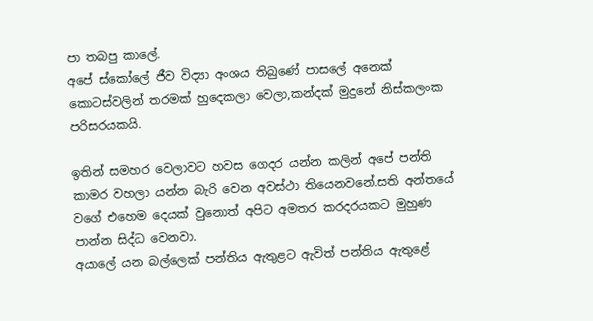පා තබපු කාලේ.
අපේ ස්කෝලේ ජීව විද්‍යා අංශය තිබුණේ පාසලේ අනෙක් කොටස්වලින් තරමක් හුදෙකලා වෙලා,කන්දක් මුදුනේ නිස්කලංක පරිසරයකයි.

ඉතින් සමහර වෙලාවට හවස ගෙදර යන්න කලින් අපේ පන්ති කාමර වහලා යන්න බැරි වෙන අවස්ථා තියෙනවනේ.සති අන්තයේ වගේ එහෙම දෙයක් වුනොත් අපිට අමතර කරදරයකට මුහුණ පාන්න සිද්ධ වෙනවා.
අයාලේ යන බල්ලෙක් පන්තිය ඇතුළට ඇවිත් පන්තිය ඇතුළේ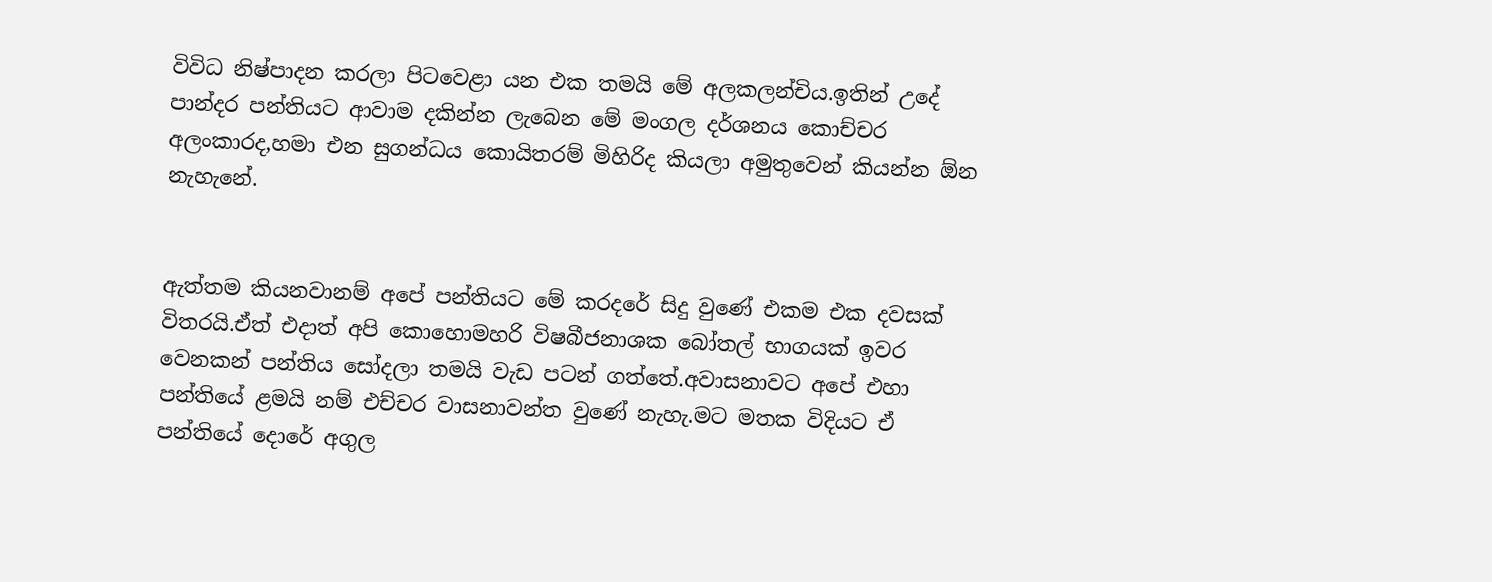විවිධ නිෂ්පාදන කරලා පිටවෙළා යන එක තමයි මේ අලකලන්චිය.ඉතින් උදේ පාන්දර පන්තියට ආවාම දකින්න ලැබෙන මේ මංගල දර්ශනය කොච්චර අලංකාරද,හමා එන සුගන්ධය කොයිතරම් මිහිරිද කියලා අමුතුවෙන් කියන්න ඕන නැහැනේ.


ඇත්තම කියනවානම් අපේ පන්තියට මේ කරදරේ සිදු වුණේ එකම එක දවසක් විතරයි.ඒත් එදාත් අපි කොහොමහරි විෂබීජනාශක බෝතල් භාගයක් ඉවර වෙනකන් පන්තිය සෝදලා තමයි වැඩ පටන් ගත්තේ.අවාසනාවට අපේ එහා පන්තියේ ළමයි නම් එච්චර වාසනාවන්ත වුණේ නැහැ.මට මතක විදියට ඒ පන්තියේ දොරේ අගුල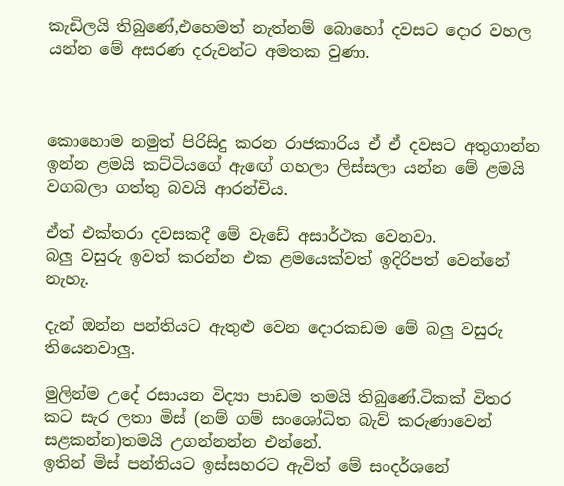කැඩිලයි තිබුණේ,එහෙමත් නැත්නම් බොහෝ දවසට දොර වහල යන්න මේ අසරණ දරුවන්ට අමතක වුණා.



කොහොම නමුත් පිරිසිදු කරන රාජකාරිය ඒ ඒ දවසට අතුගාන්න ඉන්න ළමයි කට්ටියගේ ඇඟේ ගහලා ලිස්සලා යන්න මේ ළමයි වගබලා ගත්තු බවයි ආරන්චිය.

ඒත් එක්තරා දවසකදී මේ වැඩේ අසාර්ථක වෙනවා.
බලු වසුරු ඉවත් කරන්න එක ළමයෙක්වත් ඉදිරිපත් වෙන්නේ නැහැ.

දැන් ඔන්න පන්තියට ඇතුළු වෙන දොරකඩම මේ බලු වසුරු තියෙනවාලු.

මුලින්ම උදේ රසායන විද්‍යා පාඩම තමයි තිබුණේ.ටිකක් විතර කට සැර ලතා මිස් (නම් ගම් සංශෝධිත බැව් කරුණාවෙන් සළකන්න)තමයි උගන්නන්න එන්නේ.
ඉතින් මිස් පන්තියට ඉස්සහරට ඇවිත් මේ සංදර්ශනේ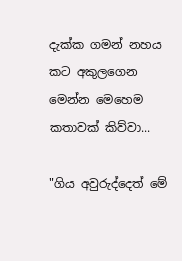දැක්ක ගමන් නහය කට අකුලගෙන මෙන්න මෙහෙම කතාවක් කිව්වා...

"ගිය අවුරුද්දෙත් මේ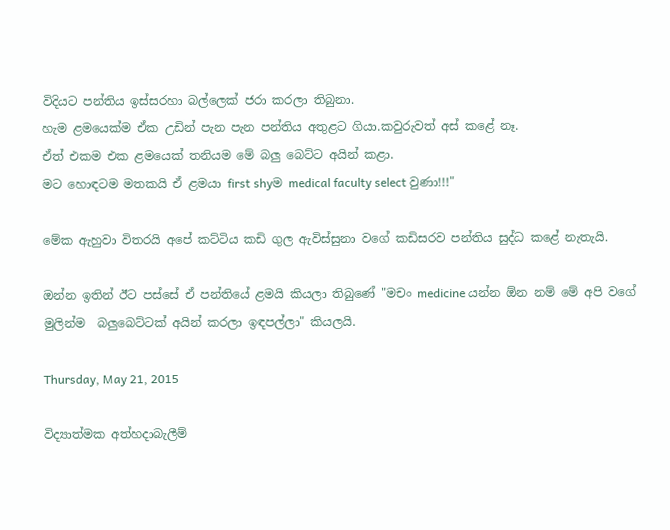විදියට පන්තිය ඉස්සරහා බල්ලෙක් ජරා කරලා තිබුනා.
හැම ළමයෙක්ම ඒක උඩින් පැන පැන පන්තිය අතුළට ගියා.කවුරුවත් අස් කළේ නෑ.
ඒත් එකම එක ළමයෙක් තනියම මේ බලු බෙට්ට අයින් කළා.
මට හොඳටම මතකයි ඒ ළමයා first shyම medical faculty select වුණා!!!"

මේක ඇහුවා විතරයි අපේ කට්ටිය කඩි ගුල ඇවිස්සුනා වගේ කඩිසරව පන්තිය සුද්ධ කළේ නැතැයි.

ඔන්න ඉතින් ඊට පස්සේ ඒ පන්තියේ ළමයි කියලා තිබුණේ "මචං medicine යන්න ඕන නම් මේ අපි වගේ මුලින්ම  බලුබෙට්ටක් අයින් කරලා ඉඳපල්ලා" කියලයි.

Thursday, May 21, 2015

විද්‍යාත්මක අත්හදාබැලීම්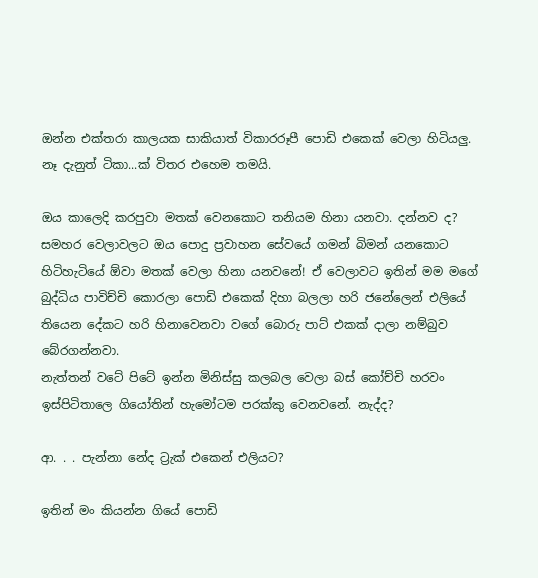ඔන්න එක්තරා කාලයක සාකියාත් විකාරරූපී පොඩි එකෙක් වෙලා හිටියලු.
නෑ දැනුත් ටිකා...ක් විතර එහෙම තමයි.

ඔය කාලෙදි කරපුවා මතක් වෙනකොට තනියම හිනා යනවා. දන්නව ද? සමහර වෙලාවලට ඔය පොදු ප්‍රවාහන සේවයේ ගමන් බිමන් යනකොට හිටිහැටියේ ඕවා මතක් වෙලා හිනා යනවනේ! ඒ වෙලාවට ඉතින් මම මගේ බුද්ධිය පාවිච්චි කොරලා පොඩි එකෙක් දිහා බලලා හරි ජනේලෙන් එලියේ තියෙන දේකට හරි හිනාවෙනවා වගේ බොරු පාට් එකක් දාලා නම්බුව බේරගන්නවා.
නැත්තන් වටේ පිටේ ඉන්න මිනිස්සු කලබල වෙලා බස් කෝච්චි හරවං ඉස්පිටිතාලෙ ගියෝතින් හැමෝටම පරක්කු වෙනවනේ. නැද්ද?

ආ. . . පැන්නා නේද ට්‍රැක් එකෙන් එලියට?

ඉතින් මං කියන්න ගියේ පොඩි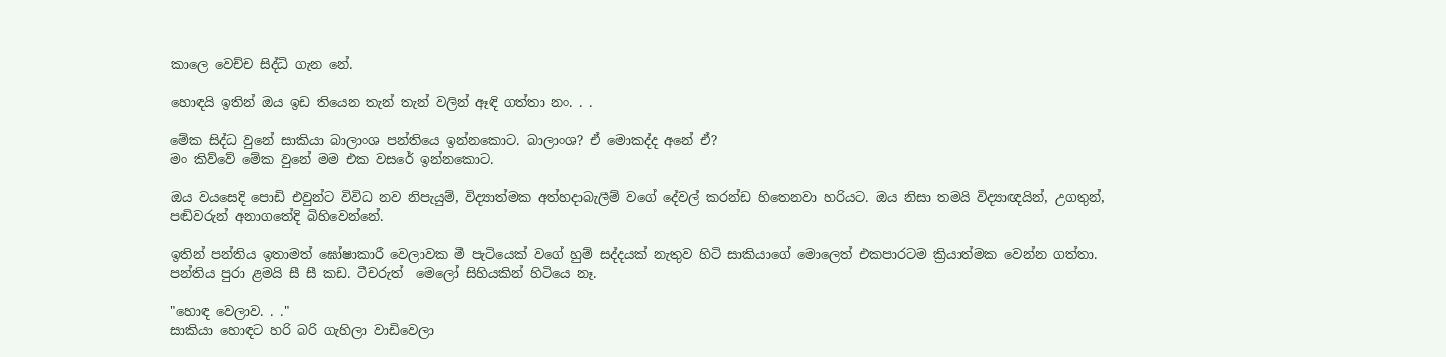කාලෙ වෙච්ච සිද්ධි ගැන නේ.

හොඳයි ඉතින් ඔය ඉඩ තියෙන තැන් තැන් වලින් ඈඳි ගත්තා නං. . .

මේක සිද්ධ වුනේ සාකියා බාලාංශ පන්තියෙ ඉන්නකොට. බාලාංශ? ඒ මොකද්ද අනේ ඒ?
මං කිව්වේ මේක වුනේ මම එක වසරේ ඉන්නකොට.

ඔය වයසෙදි පොඩි එවුන්ට විවිධ නව නිපැයුම්, විද්‍යාත්මක අත්හදාබැලීම් වගේ දේවල් කරන්ඩ හිතෙනවා හරියට. ඔය නිසා තමයි විද්‍යාඥයින්, උගතුන්, පඬිවරුන් අනාගතේදි බිහිවෙන්නේ.

ඉතින් පන්තිය ඉතාමත් ඝෝෂාකාරී වෙලාවක මී පැටියෙක් වගේ හුම් සද්දයක් නැතුව හිටි සාකියාගේ මොලෙත් එකපාරටම ක්‍රියාත්මක වෙන්න ගත්තා.
පන්තිය පුරා ළමයි සී සී කඩ. ටීචරුත්  මෙලෝ සිහියකින් හිටියෙ නෑ.

"හොඳ වෙලාව. . ."
සාකියා හොඳට හරි බරි ගැහිලා වාඩිවෙලා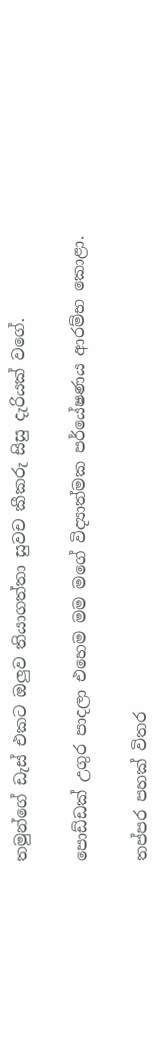තමුන්ගේ ඩැස් එකට ඔලුව තියාගත්තා සුවච කීකරු සිසු දැරියක් වගේ.

පොඩ්ඩක් උගුර පාදලා එහෙම මම මගේ විද්‍යාත්මක පර්යේෂණය ආරම්භ කොළා.

තප්පර පහක් විතර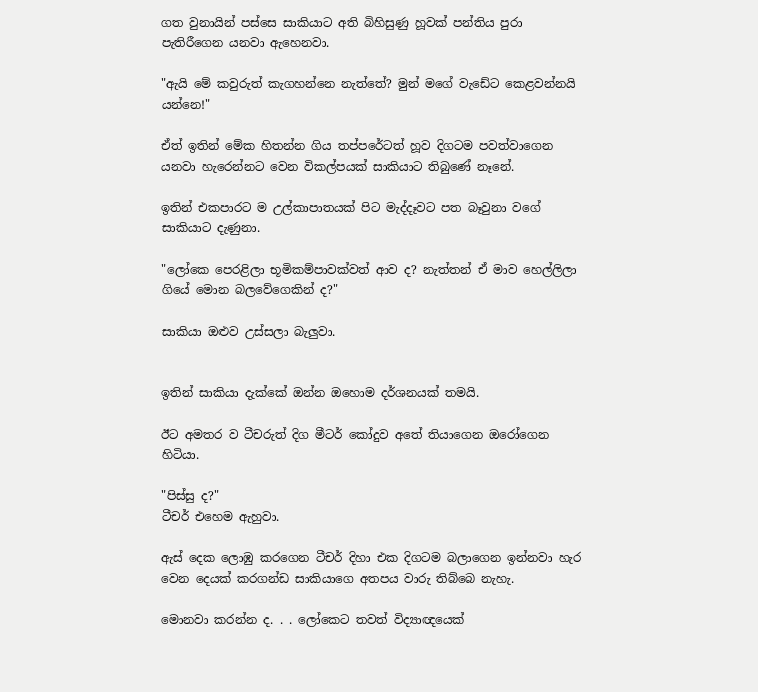ගත වුනායින් පස්සෙ සාකියාට අති බිහිසුණු හූවක් පන්තිය පුරා පැතිරීගෙන යනවා ඇහෙනවා.

"ඇයි මේ කවුරුත් කැගහන්නෙ නැත්තේ? මුන් මගේ වැඩේට කෙළවන්නයි යන්නෙ!"

ඒත් ඉතින් මේක හිතන්න ගිය තප්පරේටත් හූව දිගටම පවත්වාගෙන යනවා හැරෙන්නට වෙන විකල්පයක් සාකියාට තිබුණේ නෑනේ.

ඉතින් එකපාරට ම උල්කාපාතයක් පිට මැද්දෑවට පත බෑවුනා වගේ සාකියාට දැණුනා.

"ලෝකෙ පෙරළිලා භූමිකම්පාවක්වත් ආව ද? නැත්තන් ඒ මාව හෙල්ලිලා ගියේ මොන බලවේගෙකින් ද?"

සාකියා ඔළුව උස්සලා බැලුවා.


ඉතින් සාකියා දැක්කේ ඔන්න ඔහොම දර්ශනයක් තමයි.

ඊට අමතර ව ටීචරුත් දිග මීටර් කෝදුව අතේ තියාගෙන ඔරෝගෙන හිටියා.

"පිස්සු ද?"
ටීචර් එහෙම ඇහුවා.

ඇස් දෙක ලොඹු කරගෙන ටීචර් දිහා එක දිගටම බලාගෙන ඉන්නවා හැර වෙන දෙයක් කරගන්ඩ සාකියාගෙ අතපය වාරු තිබ්බෙ නැහැ.

මොනවා කරන්න ද. . . ලෝකෙට තවත් විද්‍යාඥයෙක්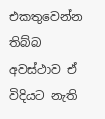එකතුවෙන්න තිබ්බ අවස්ථාව ඒ විදියට නැති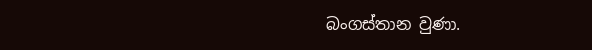බංගස්තාන වුණා.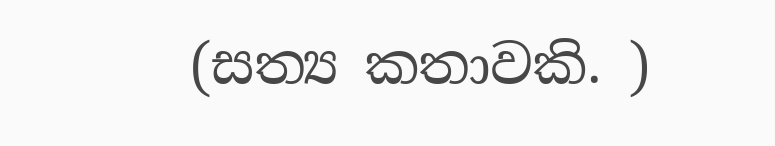(සත්‍ය කතාවකි. )